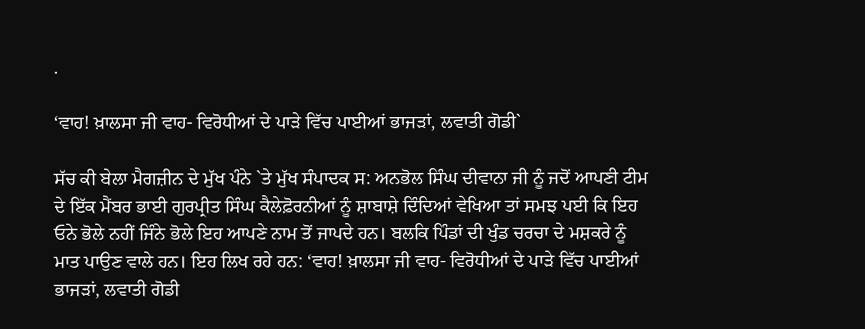.

‘ਵਾਹ! ਖ਼ਾਲਸਾ ਜੀ ਵਾਹ- ਵਿਰੋਧੀਆਂ ਦੇ ਪਾੜੇ ਵਿੱਚ ਪਾਈਆਂ ਭਾਜੜਾਂ, ਲਵਾਤੀ ਗੋਡੀ`

ਸੱਚ ਕੀ ਬੇਲਾ ਮੈਗਜ਼ੀਨ ਦੇ ਮੁੱਖ ਪੰਨੇ `ਤੇ ਮੁੱਖ ਸੰਪਾਦਕ ਸ: ਅਨਭੋਲ ਸਿੰਘ ਦੀਵਾਨਾ ਜੀ ਨੂੰ ਜਦੋਂ ਆਪਣੀ ਟੀਮ ਦੇ ਇੱਕ ਮੈਂਬਰ ਭਾਈ ਗੁਰਪ੍ਰੀਤ ਸਿੰਘ ਕੈਲੇਫ਼ੋਰਨੀਆਂ ਨੂੰ ਸ਼ਾਬਾਸ਼ੇ ਦਿੰਦਿਆਂ ਵੇਖਿਆ ਤਾਂ ਸਮਝ ਪਈ ਕਿ ਇਹ ਓਨੇ ਭੋਲੇ ਨਹੀਂ ਜਿੰਨੇ ਭੋਲੇ ਇਹ ਆਪਣੇ ਨਾਮ ਤੋਂ ਜਾਪਦੇ ਹਨ। ਬਲਕਿ ਪਿੰਡਾਂ ਦੀ ਖੁੰਡ ਚਰਚਾ ਦੇ ਮਸ਼ਕਰੇ ਨੂੰ ਮਾਤ ਪਾਉਣ ਵਾਲੇ ਹਨ। ਇਹ ਲਿਖ ਰਹੇ ਹਨ: ‘ਵਾਹ! ਖ਼ਾਲਸਾ ਜੀ ਵਾਹ- ਵਿਰੋਧੀਆਂ ਦੇ ਪਾੜੇ ਵਿੱਚ ਪਾਈਆਂ ਭਾਜੜਾਂ, ਲਵਾਤੀ ਗੋਡੀ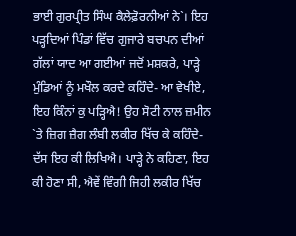ਭਾਈ ਗੁਰਪ੍ਰੀਤ ਸਿੰਘ ਕੈਲੇਫ਼ੋਰਨੀਆਂ ਨੇ`। ਇਹ ਪੜ੍ਹਦਿਆਂ ਪਿੰਡਾਂ ਵਿੱਚ ਗੁਜਾਰੇ ਬਚਪਨ ਦੀਆਂ ਗੱਲਾਂ ਯਾਦ ਆ ਗਈਆਂ ਜਦੋਂ ਮਸ਼ਕਰੇ, ਪਾੜ੍ਹੇ ਮੁੰਡਿਆਂ ਨੂੰ ਮਖੌਲ ਕਰਦੇ ਕਹਿੰਦੇ- ਆ ਵੇਖੀਏ, ਇਹ ਕਿੰਨਾਂ ਕੁ ਪੜ੍ਹਿਐ! ਉਹ ਸੋਟੀ ਨਾਲ ਜ਼ਮੀਨ `ਤੇ ਜ਼ਿਗ ਜ਼ੈਗ ਲੰਬੀ ਲਕੀਰ ਖਿੱਚ ਕੇ ਕਹਿੰਦੇ- ਦੱਸ ਇਹ ਕੀ ਲਿਖਿਐ। ਪਾੜ੍ਹੇ ਨੇ ਕਹਿਣਾ, ਇਹ ਕੀ ਹੋਣਾ ਸੀ, ਐਵੇਂ ਵਿੰਗੀ ਜਿਹੀ ਲਕੀਰ ਖਿੱਚ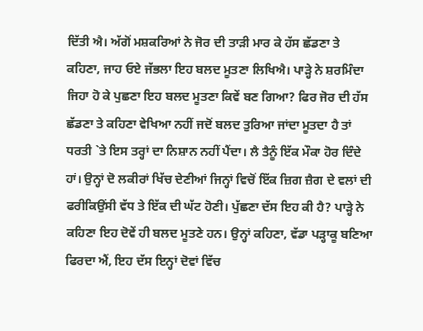ਦਿੱਤੀ ਐ। ਅੱਗੋਂ ਮਸ਼ਕਰਿਆਂ ਨੇ ਜੋਰ ਦੀ ਤਾੜੀ ਮਾਰ ਕੇ ਹੱਸ ਛੱਡਣਾ ਤੇ ਕਹਿਣਾ, ਜਾਹ ਓਏ ਜੱਭਲਾ ਇਹ ਬਲਦ ਮੂਤਣਾ ਲਿਖਿਐ। ਪਾੜ੍ਹੇ ਨੇ ਸ਼ਰਮਿੰਦਾ ਜਿਹਾ ਹੋ ਕੇ ਪੁਛਣਾ ਇਹ ਬਲਦ ਮੂਤਣਾ ਕਿਵੇਂ ਬਣ ਗਿਆ? ਫਿਰ ਜੋਰ ਦੀ ਹੱਸ ਛੱਡਣਾ ਤੇ ਕਹਿਣਾ ਵੇਖਿਆ ਨਹੀਂ ਜਦੋਂ ਬਲਦ ਤੁਰਿਆ ਜਾਂਦਾ ਮੂਤਦਾ ਹੈ ਤਾਂ ਧਰਤੀ `ਤੇ ਇਸ ਤਰ੍ਹਾਂ ਦਾ ਨਿਸ਼ਾਨ ਨਹੀਂ ਪੈਂਦਾ। ਲੈ ਤੈਨੂੰ ਇੱਕ ਮੌਕਾ ਹੋਰ ਦਿੰਦੇ ਹਾਂ। ਉਨ੍ਹਾਂ ਦੋ ਲਕੀਰਾਂ ਖਿੱਚ ਦੇਣੀਆਂ ਜਿਨ੍ਹਾਂ ਵਿਚੋਂ ਇੱਕ ਜ਼ਿਗ ਜ਼ੈਗ ਦੇ ਵਲਾਂ ਦੀ ਫਰੀਕਿਉਂਸੀ ਵੱਧ ਤੇ ਇੱਕ ਦੀ ਘੱਟ ਹੋਣੀ। ਪੁੱਛਣਾ ਦੱਸ ਇਹ ਕੀ ਹੈ? ਪਾੜ੍ਹੇ ਨੇ ਕਹਿਣਾ ਇਹ ਦੋਵੇਂ ਹੀ ਬਲਦ ਮੂਤਣੇ ਹਨ। ਉਨ੍ਹਾਂ ਕਹਿਣਾ, ਵੱਡਾ ਪੜ੍ਹਾਕੂ ਬਣਿਆ ਫਿਰਦਾ ਐਂ, ਇਹ ਦੱਸ ਇਨ੍ਹਾਂ ਦੋਵਾਂ ਵਿੱਚ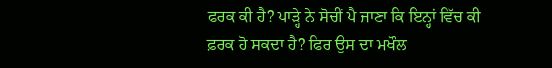ਫਰਕ ਕੀ ਹੈ? ਪਾੜ੍ਹੇ ਨੇ ਸੋਚੀਂ ਪੈ ਜਾਣਾ ਕਿ ਇਨ੍ਹਾਂ ਵਿੱਚ ਕੀ ਫ਼ਰਕ ਹੋ ਸਕਦਾ ਹੈ? ਫਿਰ ਉਸ ਦਾ ਮਖੌਲ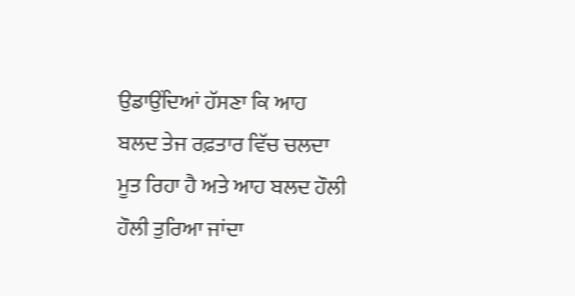ਉਡਾਉਂਦਿਆਂ ਹੱਸਣਾ ਕਿ ਆਹ ਬਲਦ ਤੇਜ ਰਫ਼ਤਾਰ ਵਿੱਚ ਚਲਦਾ ਮੂਤ ਰਿਹਾ ਹੈ ਅਤੇ ਆਹ ਬਲਦ ਹੌਲੀ ਹੌਲੀ ਤੁਰਿਆ ਜਾਂਦਾ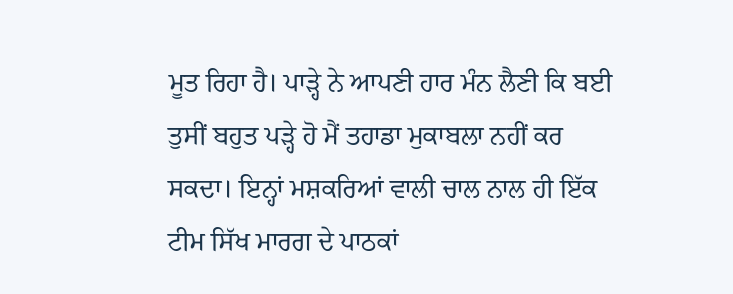ਮੂਤ ਰਿਹਾ ਹੈ। ਪਾੜ੍ਹੇ ਨੇ ਆਪਣੀ ਹਾਰ ਮੰਨ ਲੈਣੀ ਕਿ ਬਈ ਤੁਸੀਂ ਬਹੁਤ ਪੜ੍ਹੇ ਹੋ ਮੈਂ ਤਹਾਡਾ ਮੁਕਾਬਲਾ ਨਹੀਂ ਕਰ ਸਕਦਾ। ਇਨ੍ਹਾਂ ਮਸ਼ਕਰਿਆਂ ਵਾਲੀ ਚਾਲ ਨਾਲ ਹੀ ਇੱਕ ਟੀਮ ਸਿੱਖ ਮਾਰਗ ਦੇ ਪਾਠਕਾਂ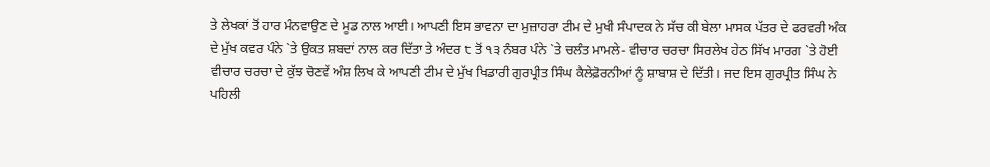ਤੇ ਲੇਖਕਾਂ ਤੋਂ ਹਾਰ ਮੰਨਵਾਉਣ ਦੇ ਮੂਡ ਨਾਲ ਆਈ। ਆਪਣੀ ਇਸ ਭਾਵਨਾ ਦਾ ਮੁਜ਼ਾਹਰਾ ਟੀਮ ਦੇ ਮੁਖੀ ਸੰਪਾਦਕ ਨੇ ਸੱਚ ਕੀ ਬੇਲਾ ਮਾਸਕ ਪੱਤਰ ਦੇ ਫਰਵਰੀ ਅੰਕ ਦੇ ਮੁੱਖ ਕਵਰ ਪੰਨੇ `ਤੇ ਉਕਤ ਸ਼ਬਦਾਂ ਨਾਲ ਕਰ ਦਿੱਤਾ ਤੇ ਅੰਦਰ ੮ ਤੋਂ ੧੩ ਨੰਬਰ ਪੰਨੇ `ਤੇ ਚਲੰਤ ਮਾਮਲੇ- ਵੀਚਾਰ ਚਰਚਾ ਸਿਰਲੇਖ ਹੇਠ ਸਿੱਖ ਮਾਰਗ `ਤੇ ਹੋਈ ਵੀਚਾਰ ਚਰਚਾ ਦੇ ਕੁੱਝ ਚੋਣਵੇਂ ਅੰਸ਼ ਲਿਖ ਕੇ ਆਪਣੀ ਟੀਮ ਦੇ ਮੁੱਖ ਖਿਡਾਰੀ ਗੁਰਪ੍ਰੀਤ ਸਿੰਘ ਕੈਲੇਫ਼ੋਰਨੀਆਂ ਨੂੰ ਸ਼ਾਬਾਸ਼ ਦੇ ਦਿੱਤੀ। ਜਦ ਇਸ ਗੁਰਪ੍ਰੀਤ ਸਿੰਘ ਨੇ ਪਹਿਲੀ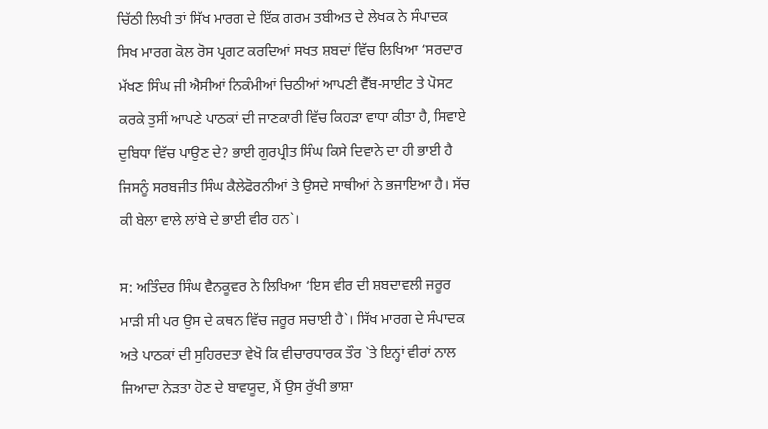ਚਿੱਠੀ ਲਿਖੀ ਤਾਂ ਸਿੱਖ ਮਾਰਗ ਦੇ ਇੱਕ ਗਰਮ ਤਬੀਅਤ ਦੇ ਲੇਖਕ ਨੇ ਸੰਪਾਦਕ ਸਿਖ ਮਾਰਗ ਕੋਲ ਰੋਸ ਪ੍ਰਗਟ ਕਰਦਿਆਂ ਸਖਤ ਸ਼ਬਦਾਂ ਵਿੱਚ ਲਿਖਿਆ ‘ਸਰਦਾਰ ਮੱਖਣ ਸਿੰਘ ਜੀ ਐਸੀਆਂ ਨਿਕੰਮੀਆਂ ਚਿਠੀਆਂ ਆਪਣੀ ਵੈੱਬ-ਸਾਈਟ ਤੇ ਪੋਸਟ ਕਰਕੇ ਤੁਸੀਂ ਆਪਣੇ ਪਾਠਕਾਂ ਦੀ ਜਾਣਕਾਰੀ ਵਿੱਚ ਕਿਹੜਾ ਵਾਧਾ ਕੀਤਾ ਹੈ, ਸਿਵਾਏ ਦੁਬਿਧਾ ਵਿੱਚ ਪਾਉਣ ਦੇ? ਭਾਈ ਗੁਰਪ੍ਰੀਤ ਸਿੰਘ ਕਿਸੇ ਦਿਵਾਨੇ ਦਾ ਹੀ ਭਾਈ ਹੈ ਜਿਸਨੂੰ ਸਰਬਜੀਤ ਸਿੰਘ ਕੈਲੇਫੋਰਨੀਆਂ ਤੇ ਉਸਦੇ ਸਾਥੀਆਂ ਨੇ ਭਜਾਇਆ ਹੈ। ਸੱਚ ਕੀ ਬੇਲਾ ਵਾਲੇ ਲਾਂਬੇ ਦੇ ਭਾਈ ਵੀਰ ਹਨ`।

ਸ: ਅਤਿੰਦਰ ਸਿੰਘ ਵੈਨਕੂਵਰ ਨੇ ਲਿਖਿਆ ‘ਇਸ ਵੀਰ ਦੀ ਸ਼ਬਦਾਵਲੀ ਜਰੂਰ ਮਾੜੀ ਸੀ ਪਰ ਉਸ ਦੇ ਕਥਨ ਵਿੱਚ ਜਰੂਰ ਸਚਾਈ ਹੈ`। ਸਿੱਖ ਮਾਰਗ ਦੇ ਸੰਪਾਦਕ ਅਤੇ ਪਾਠਕਾਂ ਦੀ ਸੁਹਿਰਦਤਾ ਵੇਖੋ ਕਿ ਵੀਚਾਰਧਾਰਕ ਤੌਰ `ਤੇ ਇਨ੍ਹਾਂ ਵੀਰਾਂ ਨਾਲ ਜਿਆਦਾ ਨੇੜਤਾ ਹੋਣ ਦੇ ਬਾਵਯੂਦ, ਮੈਂ ਉਸ ਰੁੱਖੀ ਭਾਸ਼ਾ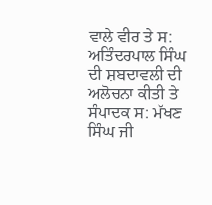ਵਾਲੇ ਵੀਰ ਤੇ ਸ: ਅਤਿੰਦਰਪਾਲ ਸਿੰਘ ਦੀ ਸ਼ਬਦਾਵਲੀ ਦੀ ਅਲੋਚਨਾ ਕੀਤੀ ਤੇ ਸੰਪਾਦਕ ਸ: ਮੱਖਣ ਸਿੰਘ ਜੀ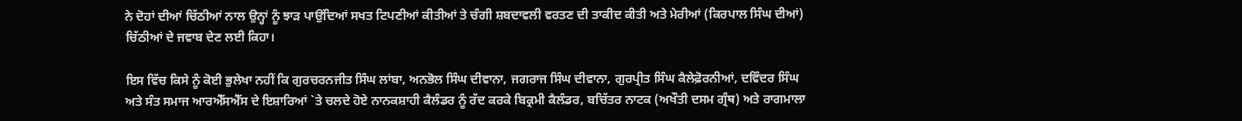ਨੇ ਦੋਹਾਂ ਦੀਆਂ ਚਿੱਠੀਆਂ ਨਾਲ ਉਨ੍ਹਾਂ ਨੂੰ ਝਾੜ ਪਾਉਂਦਿਆਂ ਸਖਤ ਟਿਪਣੀਆਂ ਕੀਤੀਆਂ ਤੇ ਚੰਗੀ ਸ਼ਬਦਾਵਲੀ ਵਰਤਣ ਦੀ ਤਾਕੀਦ ਕੀਤੀ ਅਤੇ ਮੇਰੀਆਂ (ਕਿਰਪਾਲ ਸਿੰਘ ਦੀਆਂ) ਚਿੱਠੀਆਂ ਦੇ ਜਵਾਬ ਦੇਣ ਲਈ ਕਿਹਾ।

ਇਸ ਵਿੱਚ ਕਿਸੇ ਨੂੰ ਕੋਈ ਭੁਲੇਖਾ ਨਹੀਂ ਕਿ ਗੁਰਚਰਨਜੀਤ ਸਿੰਘ ਲਾਂਬਾ, ਅਨਭੋਲ ਸਿੰਘ ਦੀਵਾਨਾ, ਜਗਰਾਜ ਸਿੰਘ ਦੀਵਾਨਾ, ਗੁਰਪ੍ਰੀਤ ਸਿੰਘ ਕੈਲੇਫ਼ੋਰਨੀਆਂ, ਦਵਿੰਦਰ ਸਿੰਘ ਅਤੇ ਸੰਤ ਸਮਾਜ ਆਰਐੱਸਐੱਸ ਦੇ ਇਸ਼ਾਰਿਆਂ `ਤੇ ਚਲਦੇ ਹੋਏ ਨਾਨਕਸ਼ਾਹੀ ਕੈਲੰਡਰ ਨੂੰ ਰੱਦ ਕਰਕੇ ਬਿਕ੍ਰਮੀ ਕੈਲੰਡਰ, ਬਚਿੱਤਰ ਨਾਟਕ (ਅਖੌਤੀ ਦਸਮ ਗ੍ਰੰਥ) ਅਤੇ ਰਾਗਮਾਲਾ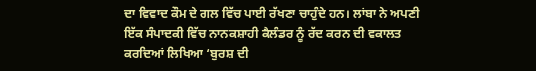ਦਾ ਵਿਵਾਦ ਕੌਮ ਦੇ ਗਲ ਵਿੱਚ ਪਾਈ ਰੱਖਣਾ ਚਾਹੁੰਦੇ ਹਨ। ਲਾਂਬਾ ਨੇ ਅਪਣੀ ਇੱਕ ਸੰਪਾਦਕੀ ਵਿੱਚ ਨਾਨਕਸ਼ਾਹੀ ਕੈਲੰਡਰ ਨੂੰ ਰੱਦ ਕਰਨ ਦੀ ਵਕਾਲਤ ਕਰਦਿਆਂ ਲਿਖਿਆ ‘ਬੁਰਸ਼ ਦੀ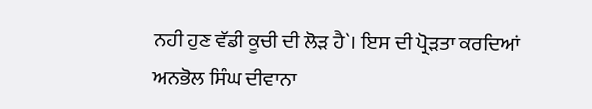ਨਹੀ ਹੁਣ ਵੱਡੀ ਕੂਚੀ ਦੀ ਲੋੜ ਹੈ`। ਇਸ ਦੀ ਪ੍ਰੋੜਤਾ ਕਰਦਿਆਂ ਅਨਭੋਲ ਸਿੰਘ ਦੀਵਾਨਾ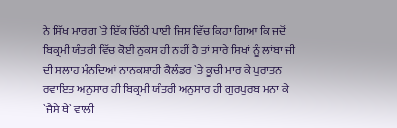ਨੇ ਸਿੱਖ ਮਾਰਗ `ਤੇ ਇੱਕ ਚਿੱਠੀ ਪਾਈ ਜਿਸ ਵਿੱਚ ਕਿਹਾ ਗਿਆ ਕਿ ਜਦੋਂ ਬਿਕ੍ਰਮੀ ਯੰਤਰੀ ਵਿੱਚ ਕੋਈ ਨੁਕਸ ਹੀ ਨਹੀਂ ਹੈ ਤਾਂ ਸਾਰੇ ਸਿਖਾਂ ਨੂੰ ਲਾਂਬਾ ਜੀ ਦੀ ਸਲਾਹ ਮੰਨਦਿਆਂ ਨਾਨਕਸ਼ਾਹੀ ਕੈਲੰਡਰ `ਤੇ ਕੂਚੀ ਮਾਰ ਕੇ ਪੁਰਾਤਨ ਰਵਾਇਤ ਅਨੁਸਾਰ ਹੀ ਬਿਕ੍ਰਮੀ ਯੰਤਰੀ ਅਨੁਸਾਰ ਹੀ ਗੁਰਪੁਰਬ ਮਨਾ ਕੇ `ਜੈਸੇ ਥੇ` ਵਾਲੀ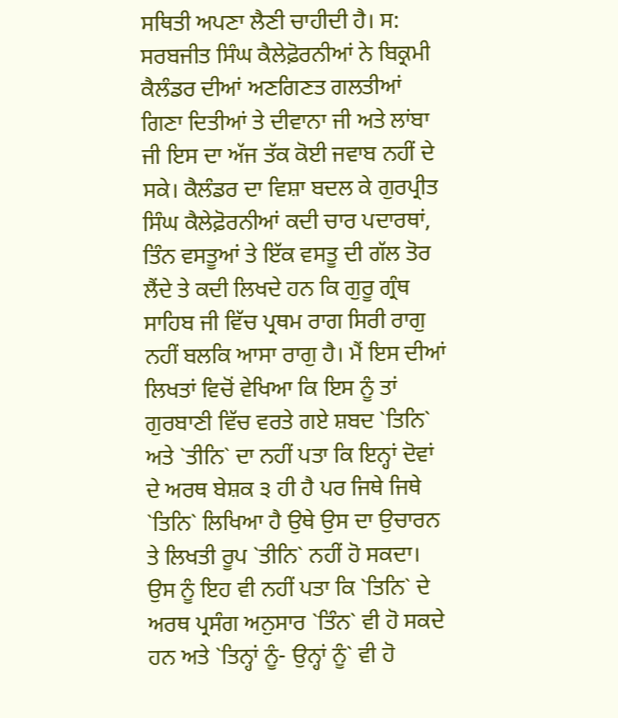ਸਥਿਤੀ ਅਪਣਾ ਲੈਣੀ ਚਾਹੀਦੀ ਹੈ। ਸ: ਸਰਬਜੀਤ ਸਿੰਘ ਕੈਲੇਫ਼ੋਰਨੀਆਂ ਨੇ ਬਿਕ੍ਰਮੀ ਕੈਲੰਡਰ ਦੀਆਂ ਅਣਗਿਣਤ ਗਲਤੀਆਂ ਗਿਣਾ ਦਿਤੀਆਂ ਤੇ ਦੀਵਾਨਾ ਜੀ ਅਤੇ ਲਾਂਬਾ ਜੀ ਇਸ ਦਾ ਅੱਜ ਤੱਕ ਕੋਈ ਜਵਾਬ ਨਹੀਂ ਦੇ ਸਕੇ। ਕੈਲੰਡਰ ਦਾ ਵਿਸ਼ਾ ਬਦਲ ਕੇ ਗੁਰਪ੍ਰੀਤ ਸਿੰਘ ਕੈਲੇਫ਼ੋਰਨੀਆਂ ਕਦੀ ਚਾਰ ਪਦਾਰਥਾਂ, ਤਿੰਨ ਵਸਤੂਆਂ ਤੇ ਇੱਕ ਵਸਤੂ ਦੀ ਗੱਲ ਤੋਰ ਲੈਂਦੇ ਤੇ ਕਦੀ ਲਿਖਦੇ ਹਨ ਕਿ ਗੁਰੂ ਗ੍ਰੰਥ ਸਾਹਿਬ ਜੀ ਵਿੱਚ ਪ੍ਰਥਮ ਰਾਗ ਸਿਰੀ ਰਾਗੁ ਨਹੀਂ ਬਲਕਿ ਆਸਾ ਰਾਗੁ ਹੈ। ਮੈਂ ਇਸ ਦੀਆਂ ਲਿਖਤਾਂ ਵਿਚੋਂ ਵੇਖਿਆ ਕਿ ਇਸ ਨੂੰ ਤਾਂ ਗੁਰਬਾਣੀ ਵਿੱਚ ਵਰਤੇ ਗਏ ਸ਼ਬਦ `ਤਿਨਿ` ਅਤੇ `ਤੀਨਿ` ਦਾ ਨਹੀਂ ਪਤਾ ਕਿ ਇਨ੍ਹਾਂ ਦੋਵਾਂ ਦੇ ਅਰਥ ਬੇਸ਼ਕ ੩ ਹੀ ਹੈ ਪਰ ਜਿਥੇ ਜਿਥੇ `ਤਿਨਿ` ਲਿਖਿਆ ਹੈ ਉਥੇ ਉਸ ਦਾ ਉਚਾਰਨ ਤੇ ਲਿਖਤੀ ਰੂਪ `ਤੀਨਿ` ਨਹੀਂ ਹੋ ਸਕਦਾ। ਉਸ ਨੂੰ ਇਹ ਵੀ ਨਹੀਂ ਪਤਾ ਕਿ `ਤਿਨਿ` ਦੇ ਅਰਥ ਪ੍ਰਸੰਗ ਅਨੁਸਾਰ `ਤਿੰਨ` ਵੀ ਹੋ ਸਕਦੇ ਹਨ ਅਤੇ `ਤਿਨ੍ਹਾਂ ਨੂੰ- ਉਨ੍ਹਾਂ ਨੂੰ` ਵੀ ਹੋ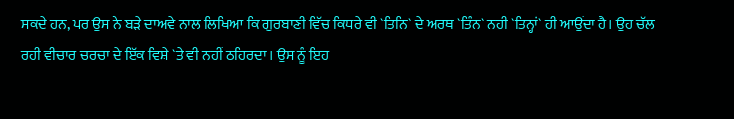ਸਕਦੇ ਹਨ, ਪਰ ਉਸ ਨੇ ਬੜੇ ਦਾਅਵੇ ਨਾਲ ਲਿਖਿਆ ਕਿ ਗੁਰਬਾਣੀ ਵਿੱਚ ਕਿਧਰੇ ਵੀ `ਤਿਨਿ` ਦੇ ਅਰਥ `ਤਿੰਨ` ਨਹੀ `ਤਿਨ੍ਹਾਂ` ਹੀ ਆਉਂਦਾ ਹੈ। ਉਹ ਚੱਲ ਰਹੀ ਵੀਚਾਰ ਚਰਚਾ ਦੇ ਇੱਕ ਵਿਸ਼ੇ `ਤੇ ਵੀ ਨਹੀਂ ਠਹਿਰਦਾ। ਉਸ ਨੂੰ ਇਹ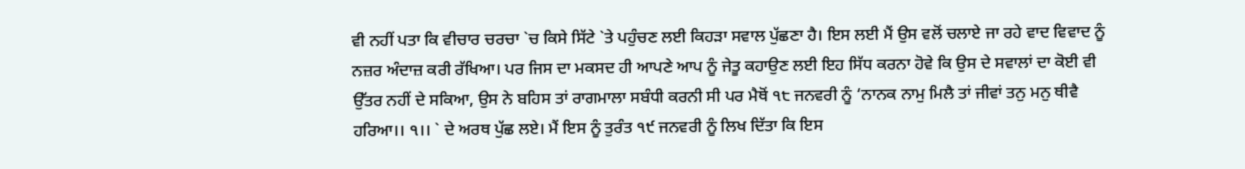ਵੀ ਨਹੀਂ ਪਤਾ ਕਿ ਵੀਚਾਰ ਚਰਚਾ `ਚ ਕਿਸੇ ਸਿੱਟੇ `ਤੇ ਪਹੁੰਚਣ ਲਈ ਕਿਹੜਾ ਸਵਾਲ ਪੁੱਛਣਾ ਹੈ। ਇਸ ਲਈ ਮੈਂ ਉਸ ਵਲੋਂ ਚਲਾਏ ਜਾ ਰਹੇ ਵਾਦ ਵਿਵਾਦ ਨੂੰ ਨਜ਼ਰ ਅੰਦਾਜ਼ ਕਰੀ ਰੱਖਿਆ। ਪਰ ਜਿਸ ਦਾ ਮਕਸਦ ਹੀ ਆਪਣੇ ਆਪ ਨੂੰ ਜੇਤੂ ਕਹਾਉਣ ਲਈ ਇਹ ਸਿੱਧ ਕਰਨਾ ਹੋਵੇ ਕਿ ਉਸ ਦੇ ਸਵਾਲਾਂ ਦਾ ਕੋਈ ਵੀ ਉੱਤਰ ਨਹੀਂ ਦੇ ਸਕਿਆ, ਉਸ ਨੇ ਬਹਿਸ ਤਾਂ ਰਾਗਮਾਲਾ ਸਬੰਧੀ ਕਰਨੀ ਸੀ ਪਰ ਮੈਥੋਂ ੧੮ ਜਨਵਰੀ ਨੂੰ ‘ਨਾਨਕ ਨਾਮੁ ਮਿਲੈ ਤਾਂ ਜੀਵਾਂ ਤਨੁ ਮਨੁ ਥੀਵੈ ਹਰਿਆ।। ੧।। ` ਦੇ ਅਰਥ ਪੁੱਛ ਲਏ। ਮੈਂ ਇਸ ਨੂੰ ਤੁਰੰਤ ੧੯ ਜਨਵਰੀ ਨੂੰ ਲਿਖ ਦਿੱਤਾ ਕਿ ਇਸ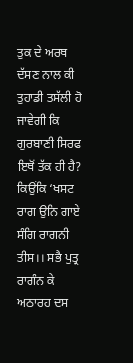ਤੁਕ ਦੇ ਅਰਥ ਦੱਸਣ ਨਾਲ ਕੀ ਤੁਹਾਡੀ ਤਸੱਲੀ ਹੋ ਜਾਵੇਗੀ ਕਿ ਗੁਰਬਾਣੀ ਸਿਰਫ ਇਥੋਂ ਤੱਕ ਹੀ ਹੈ? ਕਿਉਂਕਿ ‘ਖਸਟ ਰਾਗ ਉਨਿ ਗਾਏ ਸੰਗਿ ਰਾਗਨੀ ਤੀਸ।। ਸਭੈ ਪੁਤ੍ਰ ਰਾਗੰਨ ਕੇ ਅਠਾਰਹ ਦਸ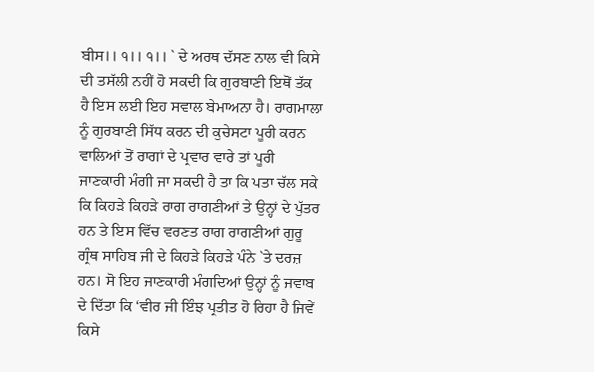ਬੀਸ।। ੧।। ੧।। ` ਦੇ ਅਰਥ ਦੱਸਣ ਨਾਲ ਵੀ ਕਿਸੇ ਦੀ ਤਸੱਲੀ ਨਹੀਂ ਹੋ ਸਕਦੀ ਕਿ ਗੁਰਬਾਣੀ ਇਥੋਂ ਤੱਕ ਹੈ ਇਸ ਲਈ ਇਹ ਸਵਾਲ ਬੇਮਾਅਨਾ ਹੈ। ਰਾਗਮਾਲਾ ਨੂੰ ਗੁਰਬਾਣੀ ਸਿੱਧ ਕਰਨ ਦੀ ਕੁਚੇਸਟਾ ਪੂਰੀ ਕਰਨ ਵਾਲਿਆਂ ਤੋਂ ਰਾਗਾਂ ਦੇ ਪ੍ਰਵਾਰ ਵਾਰੇ ਤਾਂ ਪੂਰੀ ਜਾਣਕਾਰੀ ਮੰਗੀ ਜਾ ਸਕਦੀ ਹੈ ਤਾ ਕਿ ਪਤਾ ਚੱਲ ਸਕੇ ਕਿ ਕਿਹੜੇ ਕਿਹੜੇ ਰਾਗ ਰਾਗਣੀਆਂ ਤੇ ਉਨ੍ਹਾਂ ਦੇ ਪੁੱਤਰ ਹਨ ਤੇ ਇਸ ਵਿੱਚ ਵਰਣਤ ਰਾਗ ਰਾਗਣੀਆਂ ਗੁਰੂ ਗ੍ਰੰਥ ਸਾਹਿਬ ਜੀ ਦੇ ਕਿਹੜੇ ਕਿਹੜੇ ਪੰਨੇ `ਤੇ ਦਰਜ਼ ਹਨ। ਸੋ ਇਹ ਜਾਣਕਾਰੀ ਮੰਗਦਿਆਂ ਉਨ੍ਹਾਂ ਨੂੰ ਜਵਾਬ ਦੇ ਦਿੱਤਾ ਕਿ ‘ਵੀਰ ਜੀ ਇੰਝ ਪ੍ਰਤੀਤ ਹੋ ਰਿਹਾ ਹੈ ਜਿਵੇਂ ਕਿਸੇ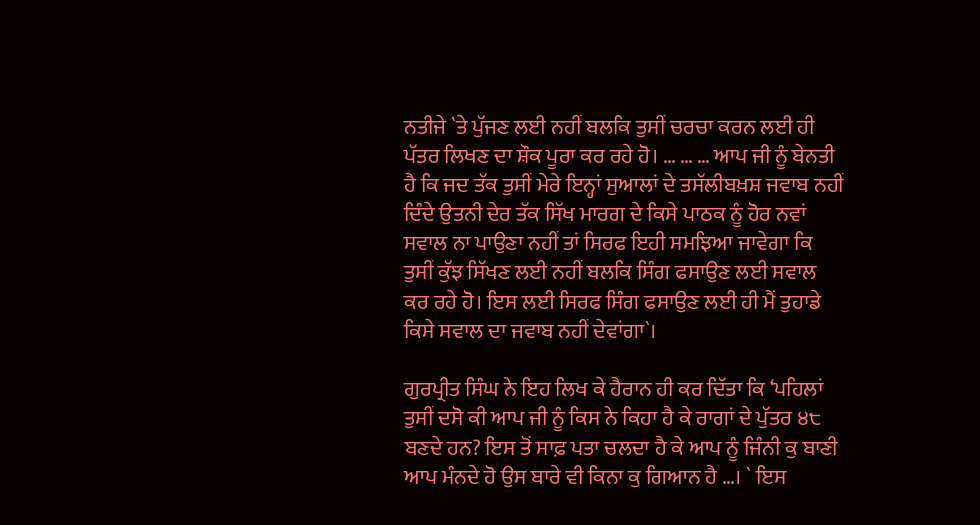ਨਤੀਜੇ `ਤੇ ਪੁੱਜਣ ਲਈ ਨਹੀਂ ਬਲਕਿ ਤੁਸੀਂ ਚਰਚਾ ਕਰਨ ਲਈ ਹੀ ਪੱਤਰ ਲਿਖਣ ਦਾ ਸ਼ੌਕ ਪੂਰਾ ਕਰ ਰਹੇ ਹੋ। … … … ਆਪ ਜੀ ਨੂੰ ਬੇਨਤੀ ਹੈ ਕਿ ਜਦ ਤੱਕ ਤੁਸੀਂ ਮੇਰੇ ਇਨ੍ਹਾਂ ਸੁਆਲਾਂ ਦੇ ਤਸੱਲੀਬਖ਼ਸ਼ ਜਵਾਬ ਨਹੀਂ ਦਿੰਦੇ ਉਤਨੀ ਦੇਰ ਤੱਕ ਸਿੱਖ ਮਾਰਗ ਦੇ ਕਿਸੇ ਪਾਠਕ ਨੂੰ ਹੋਰ ਨਵਾਂ ਸਵਾਲ ਨਾ ਪਾਉਣਾ ਨਹੀਂ ਤਾਂ ਸਿਰਫ ਇਹੀ ਸਮਝਿਆ ਜਾਵੇਗਾ ਕਿ ਤੁਸੀਂ ਕੁੱਝ ਸਿੱਖਣ ਲਈ ਨਹੀਂ ਬਲਕਿ ਸਿੰਗ ਫਸਾਉਣ ਲਈ ਸਵਾਲ ਕਰ ਰਹੇ ਹੋ। ਇਸ ਲਈ ਸਿਰਫ ਸਿੰਗ ਫਸਾਉਣ ਲਈ ਹੀ ਮੈਂ ਤੁਹਾਡੇ ਕਿਸੇ ਸਵਾਲ ਦਾ ਜਵਾਬ ਨਹੀਂ ਦੇਵਾਂਗਾ`।

ਗੁਰਪ੍ਰੀਤ ਸਿੰਘ ਨੇ ਇਹ ਲਿਖ ਕੇ ਹੈਰਾਨ ਹੀ ਕਰ ਦਿੱਤਾ ਕਿ ‘ਪਹਿਲਾਂ ਤੁਸੀਂ ਦਸੋ ਕੀ ਆਪ ਜੀ ਨੂੰ ਕਿਸ ਨੇ ਕਿਹਾ ਹੈ ਕੇ ਰਾਗਾਂ ਦੇ ਪੁੱਤਰ ੪੮ ਬਣਦੇ ਹਨ? ਇਸ ਤੋਂ ਸਾਫ਼ ਪਤਾ ਚਲਦਾ ਹੈ ਕੇ ਆਪ ਨੂੰ ਜਿੰਨੀ ਕੁ ਬਾਣੀ ਆਪ ਮੰਨਦੇ ਹੋ ਉਸ ਬਾਰੇ ਵੀ ਕਿਨਾ ਕੁ ਗਿਆਨ ਹੈ …। ` ਇਸ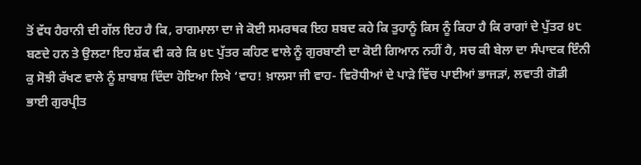ਤੋਂ ਵੱਧ ਹੈਰਾਨੀ ਦੀ ਗੱਲ ਇਹ ਹੈ ਕਿ, ਰਾਗਮਾਲਾ ਦਾ ਜੇ ਕੋਈ ਸਮਰਥਕ ਇਹ ਸ਼ਬਦ ਕਹੇ ਕਿ ਤੁਹਾਨੂੰ ਕਿਸ ਨੂੰ ਕਿਹਾ ਹੈ ਕਿ ਰਾਗਾਂ ਦੇ ਪੁੱਤਰ ੪੮ ਬਣਦੇ ਹਨ ਤੇ ਉਲਟਾ ਇਹ ਸ਼ੱਕ ਵੀ ਕਰੇ ਕਿ ੪੮ ਪੁੱਤਰ ਕਹਿਣ ਵਾਲੇ ਨੂੰ ਗੁਰਬਾਣੀ ਦਾ ਕੋਈ ਗਿਆਨ ਨਹੀਂ ਹੈ, ਸਚ ਕੀ ਬੇਲਾ ਦਾ ਸੰਪਾਦਕ ਇੰਨੀ ਕੁ ਸੋਝੀ ਰੱਖਣ ਵਾਲੇ ਨੂੰ ਸ਼ਾਬਾਸ਼ ਦਿੰਦਾ ਹੋਇਆ ਲਿਖੇ ‘ਵਾਹ! ਖ਼ਾਲਸਾ ਜੀ ਵਾਹ- ਵਿਰੋਧੀਆਂ ਦੇ ਪਾੜੇ ਵਿੱਚ ਪਾਈਆਂ ਭਾਜੜਾਂ, ਲਵਾਤੀ ਗੋਡੀ ਭਾਈ ਗੁਰਪ੍ਰੀਤ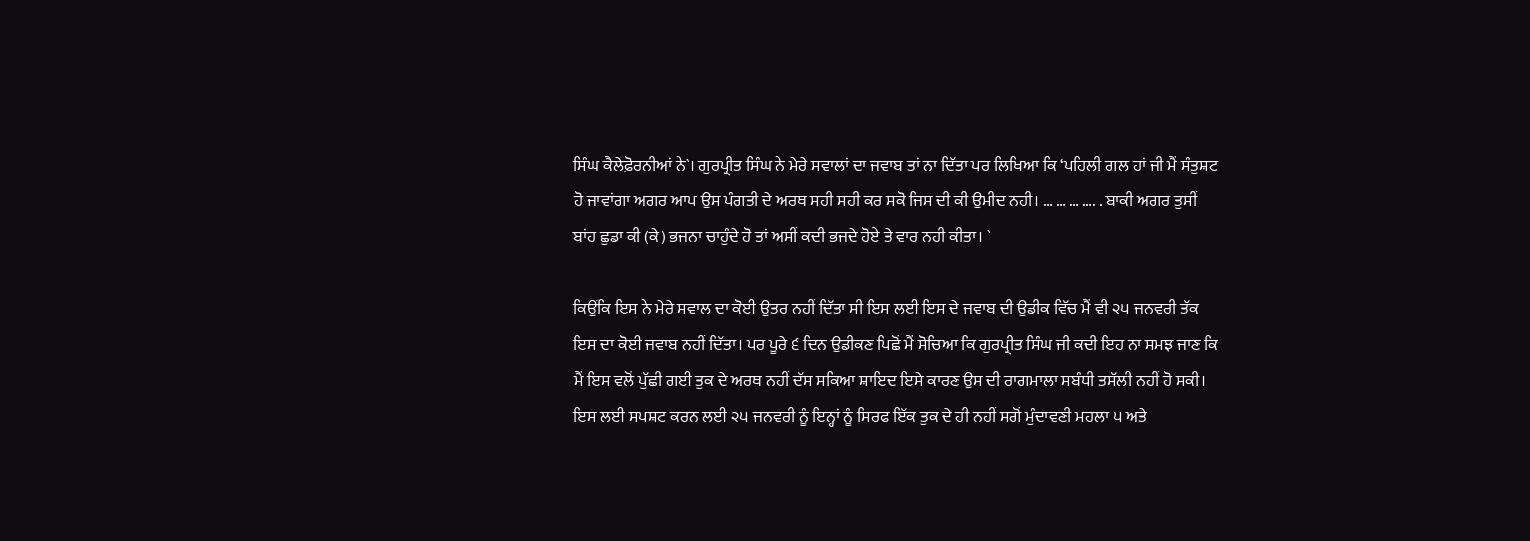ਸਿੰਘ ਕੈਲੇਫ਼ੋਰਨੀਆਂ ਨੇ`। ਗੁਰਪ੍ਰੀਤ ਸਿੰਘ ਨੇ ਮੇਰੇ ਸਵਾਲਾਂ ਦਾ ਜਵਾਬ ਤਾਂ ਨਾ ਦਿੱਤਾ ਪਰ ਲਿਖਿਆ ਕਿ ‘ਪਹਿਲੀ ਗਲ ਹਾਂ ਜੀ ਮੈਂ ਸੰਤੁਸ਼ਟ ਹੋ ਜਾਵਾਂਗਾ ਅਗਰ ਆਪ ਉਸ ਪੰਗਤੀ ਦੇ ਅਰਥ ਸਹੀ ਸਹੀ ਕਰ ਸਕੋ ਜਿਸ ਦੀ ਕੀ ਉਮੀਦ ਨਹੀ। … … … …. . ਬਾਕੀ ਅਗਰ ਤੁਸੀਂ ਬਾਂਹ ਛੁਡਾ ਕੀ (ਕੇ) ਭਜਨਾ ਚਾਹੁੰਦੇ ਹੋ ਤਾਂ ਅਸੀਂ ਕਦੀ ਭਜਦੇ ਹੋਏ ਤੇ ਵਾਰ ਨਹੀ ਕੀਤਾ। `

ਕਿਉਂਕਿ ਇਸ ਨੇ ਮੇਰੇ ਸਵਾਲ ਦਾ ਕੋਈ ਉਤਰ ਨਹੀਂ ਦਿੱਤਾ ਸੀ ਇਸ ਲਈ ਇਸ ਦੇ ਜਵਾਬ ਦੀ ਉਡੀਕ ਵਿੱਚ ਮੈਂ ਵੀ ੨੫ ਜਨਵਰੀ ਤੱਕ ਇਸ ਦਾ ਕੋਈ ਜਵਾਬ ਨਹੀਂ ਦਿੱਤਾ। ਪਰ ਪੂਰੇ ੬ ਦਿਨ ਉਡੀਕਣ ਪਿਛੋਂ ਮੈਂ ਸੋਚਿਆ ਕਿ ਗੁਰਪ੍ਰੀਤ ਸਿੰਘ ਜੀ ਕਦੀ ਇਹ ਨਾ ਸਮਝ ਜਾਣ ਕਿ ਮੈਂ ਇਸ ਵਲੋਂ ਪੁੱਛੀ ਗਈ ਤੁਕ ਦੇ ਅਰਥ ਨਹੀਂ ਦੱਸ ਸਕਿਆ ਸ਼ਾਇਦ ਇਸੇ ਕਾਰਣ ਉਸ ਦੀ ਰਾਗਮਾਲਾ ਸਬੰਧੀ ਤਸੱਲੀ ਨਹੀਂ ਹੋ ਸਕੀ। ਇਸ ਲਈ ਸਪਸ਼ਟ ਕਰਨ ਲਈ ੨੫ ਜਨਵਰੀ ਨੂੰ ਇਨ੍ਹਾਂ ਨੂੰ ਸਿਰਫ ਇੱਕ ਤੁਕ ਦੇ ਹੀ ਨਹੀਂ ਸਗੋਂ ਮੁੰਦਾਵਣੀ ਮਹਲਾ ੫ ਅਤੇ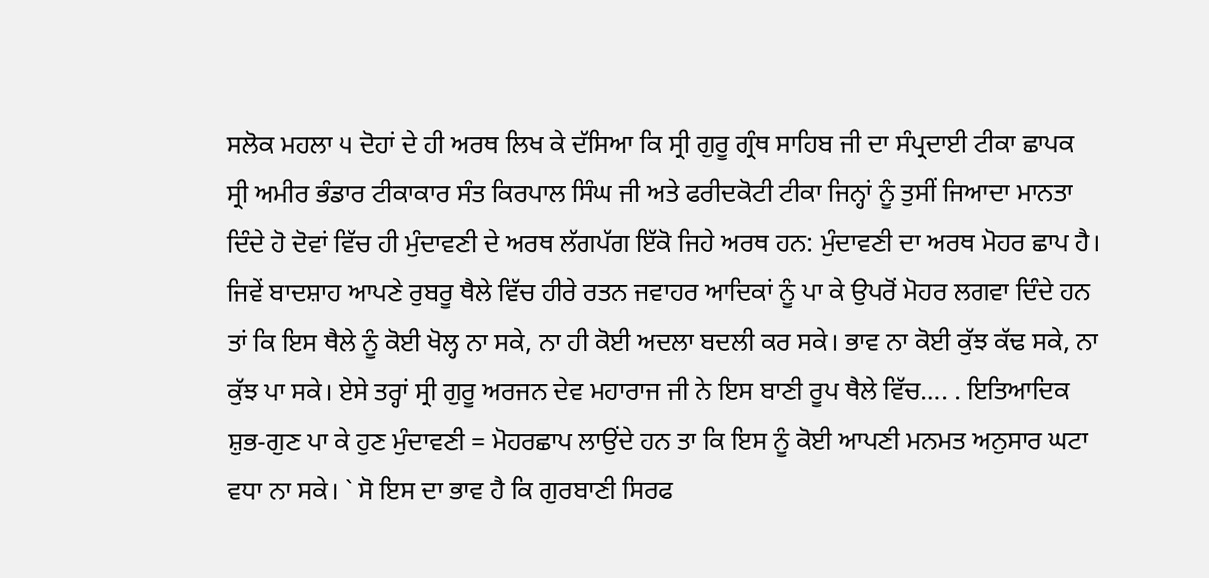ਸਲੋਕ ਮਹਲਾ ੫ ਦੋਹਾਂ ਦੇ ਹੀ ਅਰਥ ਲਿਖ ਕੇ ਦੱਸਿਆ ਕਿ ਸ੍ਰੀ ਗੁਰੂ ਗ੍ਰੰਥ ਸਾਹਿਬ ਜੀ ਦਾ ਸੰਪ੍ਰਦਾਈ ਟੀਕਾ ਛਾਪਕ ਸ੍ਰੀ ਅਮੀਰ ਭੰਡਾਰ ਟੀਕਾਕਾਰ ਸੰਤ ਕਿਰਪਾਲ ਸਿੰਘ ਜੀ ਅਤੇ ਫਰੀਦਕੋਟੀ ਟੀਕਾ ਜਿਨ੍ਹਾਂ ਨੂੰ ਤੁਸੀਂ ਜਿਆਦਾ ਮਾਨਤਾ ਦਿੰਦੇ ਹੋ ਦੋਵਾਂ ਵਿੱਚ ਹੀ ਮੁੰਦਾਵਣੀ ਦੇ ਅਰਥ ਲੱਗਪੱਗ ਇੱਕੋ ਜਿਹੇ ਅਰਥ ਹਨ: ਮੁੰਦਾਵਣੀ ਦਾ ਅਰਥ ਮੋਹਰ ਛਾਪ ਹੈ। ਜਿਵੇਂ ਬਾਦਸ਼ਾਹ ਆਪਣੇ ਰੁਬਰੂ ਥੈਲੇ ਵਿੱਚ ਹੀਰੇ ਰਤਨ ਜਵਾਹਰ ਆਦਿਕਾਂ ਨੂੰ ਪਾ ਕੇ ਉਪਰੋਂ ਮੋਹਰ ਲਗਵਾ ਦਿੰਦੇ ਹਨ ਤਾਂ ਕਿ ਇਸ ਥੈਲੇ ਨੂੰ ਕੋਈ ਖੋਲ੍ਹ ਨਾ ਸਕੇ, ਨਾ ਹੀ ਕੋਈ ਅਦਲਾ ਬਦਲੀ ਕਰ ਸਕੇ। ਭਾਵ ਨਾ ਕੋਈ ਕੁੱਝ ਕੱਢ ਸਕੇ, ਨਾ ਕੁੱਝ ਪਾ ਸਕੇ। ਏਸੇ ਤਰ੍ਹਾਂ ਸ੍ਰੀ ਗੁਰੂ ਅਰਜਨ ਦੇਵ ਮਹਾਰਾਜ ਜੀ ਨੇ ਇਸ ਬਾਣੀ ਰੂਪ ਥੈਲੇ ਵਿੱਚ…. . ਇਤਿਆਦਿਕ ਸ਼ੁਭ-ਗੁਣ ਪਾ ਕੇ ਹੁਣ ਮੁੰਦਾਵਣੀ = ਮੋਹਰਛਾਪ ਲਾਉਂਦੇ ਹਨ ਤਾ ਕਿ ਇਸ ਨੂੰ ਕੋਈ ਆਪਣੀ ਮਨਮਤ ਅਨੁਸਾਰ ਘਟਾ ਵਧਾ ਨਾ ਸਕੇ। ` ਸੋ ਇਸ ਦਾ ਭਾਵ ਹੈ ਕਿ ਗੁਰਬਾਣੀ ਸਿਰਫ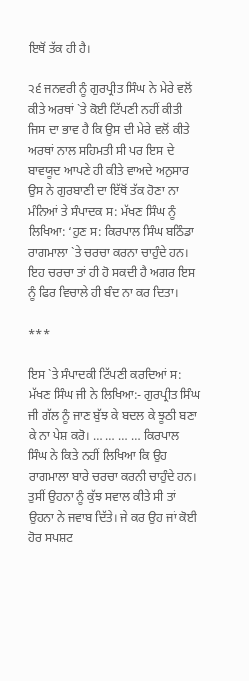ਇਥੋਂ ਤੱਕ ਹੀ ਹੈ।

੨੬ ਜਨਵਰੀ ਨੂੰ ਗੁਰਪ੍ਰੀਤ ਸਿੰਘ ਨੇ ਮੇਰੇ ਵਲੋਂ ਕੀਤੇ ਅਰਥਾਂ `ਤੇ ਕੋਈ ਟਿੱਪਣੀ ਨਹੀਂ ਕੀਤੀ ਜਿਸ ਦਾ ਭਾਵ ਹੈ ਕਿ ਉਸ ਦੀ ਮੇਰੇ ਵਲੋਂ ਕੀਤੇ ਅਰਥਾਂ ਨਾਲ ਸਹਿਮਤੀ ਸੀ ਪਰ ਇਸ ਦੇ ਬਾਵਯੂਦ ਆਪਣੇ ਹੀ ਕੀਤੇ ਵਾਅਦੇ ਅਨੁਸਾਰ ਉਸ ਨੇ ਗੁਰਬਾਣੀ ਦਾ ਇੱਥੋਂ ਤੱਕ ਹੋਣਾ ਨਾ ਮੰਨਿਆਂ ਤੇ ਸੰਪਾਦਕ ਸ: ਮੱਖਣ ਸਿੰਘ ਨੂੰ ਲਿਖਿਆ: ‘ਹੁਣ ਸ: ਕਿਰਪਾਲ ਸਿੰਘ ਬਠਿੰਡਾ ਰਾਗਮਾਲਾ `ਤੇ ਚਰਚਾ ਕਰਨਾ ਚਾਹੁੰਦੇ ਹਨ। ਇਹ ਚਰਚਾ ਤਾਂ ਹੀ ਹੋ ਸਕਦੀ ਹੈ ਅਗਰ ਇਸ ਨੂੰ ਫਿਰ ਵਿਚਾਲੇ ਹੀ ਬੰਦ ਨਾ ਕਰ ਦਿਤਾ।

***

ਇਸ `ਤੇ ਸੰਪਾਦਕੀ ਟਿੱਪਣੀ ਕਰਦਿਆਂ ਸ: ਮੱਖਣ ਸਿੰਘ ਜੀ ਨੇ ਲਿਖਿਆ:- ਗੁਰਪ੍ਰੀਤ ਸਿੰਘ ਜੀ ਗੱਲ ਨੂੰ ਜਾਣ ਬੁੱਝ ਕੇ ਬਦਲ ਕੇ ਝੂਠੀ ਬਣਾ ਕੇ ਨਾ ਪੇਸ਼ ਕਰੋ। … … … … ਕਿਰਪਾਲ ਸਿੰਘ ਨੇ ਕਿਤੇ ਨਹੀਂ ਲਿਖਿਆ ਕਿ ਉਹ ਰਾਗਮਾਲਾ ਬਾਰੇ ਚਰਚਾ ਕਰਨੀ ਚਾਹੁੰਦੇ ਹਨ। ਤੁਸੀਂ ਉਹਨਾ ਨੂੰ ਕੁੱਝ ਸਵਾਲ ਕੀਤੇ ਸੀ ਤਾਂ ਉਹਨਾ ਨੇ ਜਵਾਬ ਦਿੱਤੇ। ਜੇ ਕਰ ਉਹ ਜਾਂ ਕੋਈ ਹੋਰ ਸਪਸ਼ਟ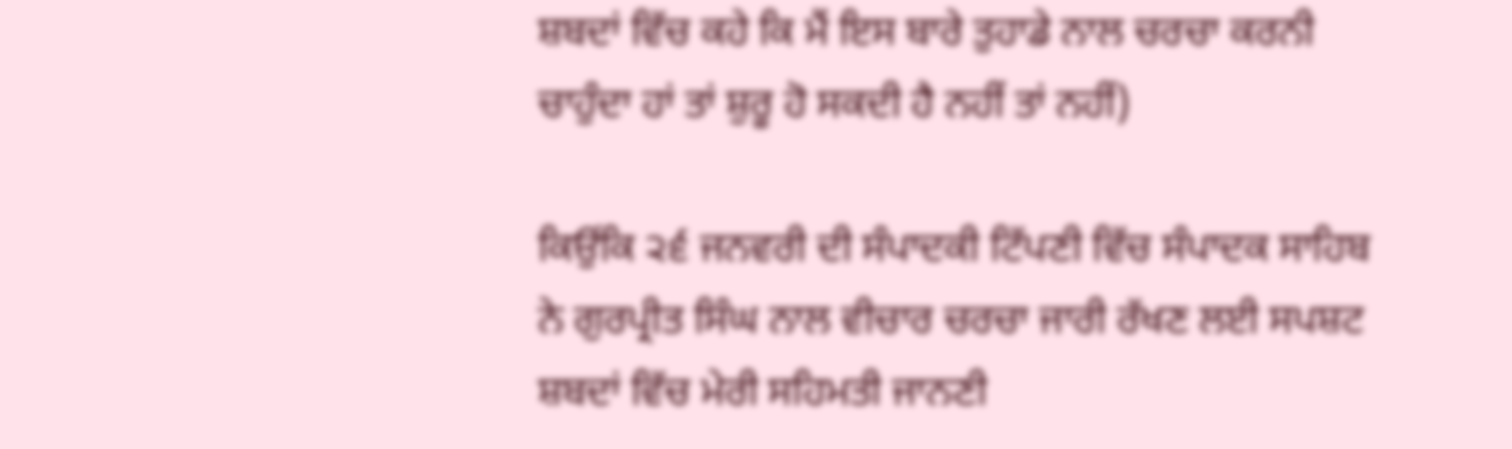ਸ਼ਬਦਾਂ ਵਿੱਚ ਕਹੇ ਕਿ ਮੈਂ ਇਸ ਬਾਰੇ ਤੁਹਾਡੇ ਨਾਲ ਚਰਚਾ ਕਰਨੀ ਚਾਹੁੰਦਾ ਹਾਂ ਤਾਂ ਸ਼ੁਰੂ ਹੋ ਸਕਦੀ ਹੈ ਨਹੀਂ ਤਾਂ ਨਹੀਂ)

ਕਿਉਂਕਿ ੨੬ ਜਨਵਰੀ ਦੀ ਸੰਪਾਦਕੀ ਟਿੱਪਣੀ ਵਿੱਚ ਸੰਪਾਦਕ ਸਾਹਿਬ ਨੇ ਗੁਰਪ੍ਰੀਤ ਸਿੰਘ ਨਾਲ ਵੀਚਾਰ ਚਰਚਾ ਜਾਰੀ ਰੱਖਣ ਲਈ ਸਪਸ਼ਟ ਸ਼ਬਦਾਂ ਵਿੱਚ ਮੇਰੀ ਸਹਿਮਤੀ ਜਾਨਣੀ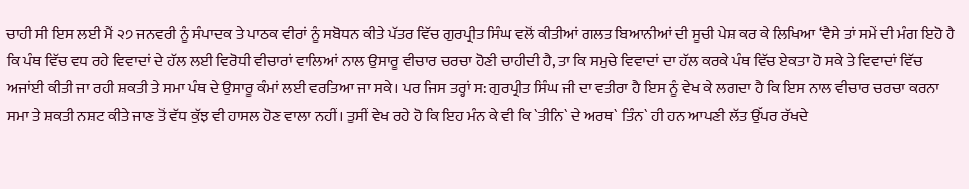ਚਾਹੀ ਸੀ ਇਸ ਲਈ ਮੈਂ ੨੭ ਜਨਵਰੀ ਨੂੰ ਸੰਪਾਦਕ ਤੇ ਪਾਠਕ ਵੀਰਾਂ ਨੂੰ ਸਬੋਧਨ ਕੀਤੇ ਪੱਤਰ ਵਿੱਚ ਗੁਰਪ੍ਰੀਤ ਸਿੰਘ ਵਲੋਂ ਕੀਤੀਆਂ ਗਲਤ ਬਿਆਨੀਆਂ ਦੀ ਸੂਚੀ ਪੇਸ਼ ਕਰ ਕੇ ਲਿਖਿਆ ‘ਵੈਸੇ ਤਾਂ ਸਮੇਂ ਦੀ ਮੰਗ ਇਹੋ ਹੈ ਕਿ ਪੰਥ ਵਿੱਚ ਵਧ ਰਹੇ ਵਿਵਾਦਾਂ ਦੇ ਹੱਲ ਲਈ ਵਿਰੋਧੀ ਵੀਚਾਰਾਂ ਵਾਲਿਆਂ ਨਾਲ ਉਸਾਰੂ ਵੀਚਾਰ ਚਰਚਾ ਹੋਣੀ ਚਾਹੀਦੀ ਹੈ, ਤਾ ਕਿ ਸਮੁਚੇ ਵਿਵਾਦਾਂ ਦਾ ਹੱਲ ਕਰਕੇ ਪੰਥ ਵਿੱਚ ਏਕਤਾ ਹੋ ਸਕੇ ਤੇ ਵਿਵਾਦਾਂ ਵਿੱਚ ਅਜਾਂਈ ਕੀਤੀ ਜਾ ਰਹੀ ਸ਼ਕਤੀ ਤੇ ਸਮਾ ਪੰਥ ਦੇ ਉਸਾਰੂ ਕੰਮਾਂ ਲਈ ਵਰਤਿਆ ਜਾ ਸਕੇ। ਪਰ ਜਿਸ ਤਰ੍ਹਾਂ ਸ: ਗੁਰਪ੍ਰੀਤ ਸਿੰਘ ਜੀ ਦਾ ਵਤੀਰਾ ਹੈ ਇਸ ਨੂੰ ਵੇਖ ਕੇ ਲਗਦਾ ਹੈ ਕਿ ਇਸ ਨਾਲ ਵੀਚਾਰ ਚਰਚਾ ਕਰਨਾ ਸਮਾ ਤੇ ਸ਼ਕਤੀ ਨਸ਼ਟ ਕੀਤੇ ਜਾਣ ਤੋਂ ਵੱਧ ਕੁੱਝ ਵੀ ਹਾਸਲ ਹੋਣ ਵਾਲਾ ਨਹੀਂ। ਤੁਸੀਂ ਵੇਖ ਰਹੇ ਹੋ ਕਿ ਇਹ ਮੰਨ ਕੇ ਵੀ ਕਿ `ਤੀਨਿ` ਦੇ ਅਰਥ` ਤਿੰਨ` ਹੀ ਹਨ ਆਪਣੀ ਲੱਤ ਉੱਪਰ ਰੱਖਦੇ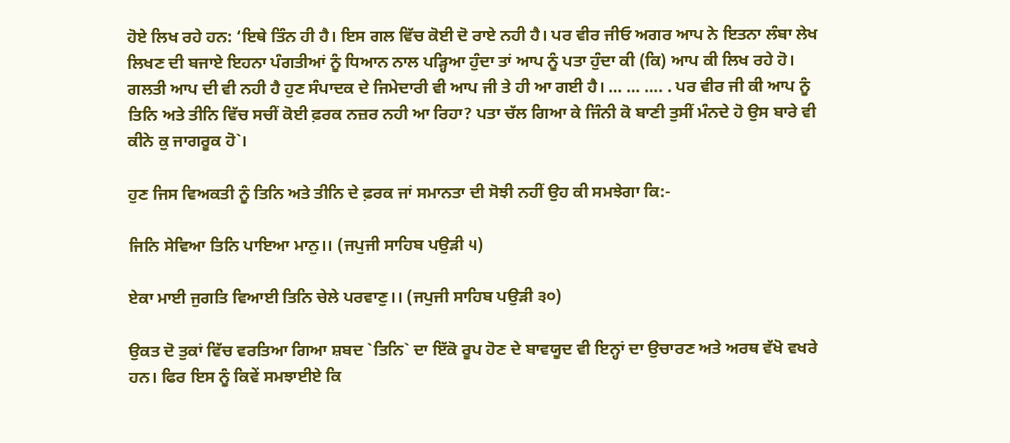ਹੋਏ ਲਿਖ ਰਹੇ ਹਨ: ‘ਇਥੇ ਤਿੰਨ ਹੀ ਹੈ। ਇਸ ਗਲ ਵਿੱਚ ਕੋਈ ਦੋ ਰਾਏ ਨਹੀ ਹੈ। ਪਰ ਵੀਰ ਜੀਓ ਅਗਰ ਆਪ ਨੇ ਇਤਨਾ ਲੰਬਾ ਲੇਖ ਲਿਖਣ ਦੀ ਬਜਾਏ ਇਹਨਾ ਪੰਗਤੀਆਂ ਨੂੰ ਧਿਆਨ ਨਾਲ ਪੜ੍ਹਿਆ ਹੁੰਦਾ ਤਾਂ ਆਪ ਨੂੰ ਪਤਾ ਹੁੰਦਾ ਕੀ (ਕਿ) ਆਪ ਕੀ ਲਿਖ ਰਹੇ ਹੋ। ਗਲਤੀ ਆਪ ਦੀ ਵੀ ਨਹੀ ਹੈ ਹੁਣ ਸੰਪਾਦਕ ਦੇ ਜਿਮੇਦਾਰੀ ਵੀ ਆਪ ਜੀ ਤੇ ਹੀ ਆ ਗਈ ਹੈ। … … …. . ਪਰ ਵੀਰ ਜੀ ਕੀ ਆਪ ਨੂੰ ਤਿਨਿ ਅਤੇ ਤੀਨਿ ਵਿੱਚ ਸਚੀਂ ਕੋਈ ਫ਼ਰਕ ਨਜ਼ਰ ਨਹੀ ਆ ਰਿਹਾ? ਪਤਾ ਚੱਲ ਗਿਆ ਕੇ ਜਿੰਨੀ ਕੋ ਬਾਣੀ ਤੁਸੀਂ ਮੰਨਦੇ ਹੋ ਉਸ ਬਾਰੇ ਵੀ ਕੀਨੇ ਕੁ ਜਾਗਰੂਕ ਹੋ`।

ਹੁਣ ਜਿਸ ਵਿਅਕਤੀ ਨੂੰ ਤਿਨਿ ਅਤੇ ਤੀਨਿ ਦੇ ਫ਼ਰਕ ਜਾਂ ਸਮਾਨਤਾ ਦੀ ਸੋਝੀ ਨਹੀਂ ਉਹ ਕੀ ਸਮਝੇਗਾ ਕਿ:-

ਜਿਨਿ ਸੇਵਿਆ ਤਿਨਿ ਪਾਇਆ ਮਾਨੁ।। (ਜਪੁਜੀ ਸਾਹਿਬ ਪਉੜੀ ੫)

ਏਕਾ ਮਾਈ ਜੁਗਤਿ ਵਿਆਈ ਤਿਨਿ ਚੇਲੇ ਪਰਵਾਣੁ।। (ਜਪੁਜੀ ਸਾਹਿਬ ਪਉੜੀ ੩੦)

ਉਕਤ ਦੋ ਤੁਕਾਂ ਵਿੱਚ ਵਰਤਿਆ ਗਿਆ ਸ਼ਬਦ `ਤਿਨਿ` ਦਾ ਇੱਕੋ ਰੂਪ ਹੋਣ ਦੇ ਬਾਵਯੂਦ ਵੀ ਇਨ੍ਹਾਂ ਦਾ ਉਚਾਰਣ ਅਤੇ ਅਰਥ ਵੱਖੋ ਵਖਰੇ ਹਨ। ਫਿਰ ਇਸ ਨੂੰ ਕਿਵੇਂ ਸਮਝਾਈਏ ਕਿ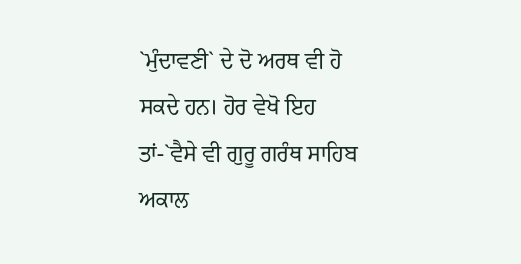`ਮੁੰਦਾਵਣੀ` ਦੇ ਦੋ ਅਰਥ ਵੀ ਹੋ ਸਕਦੇ ਹਨ। ਹੋਰ ਵੇਖੋ ਇਹ ਤਾਂ-`ਵੈਸੇ ਵੀ ਗੁਰੂ ਗਰੰਥ ਸਾਹਿਬ ਅਕਾਲ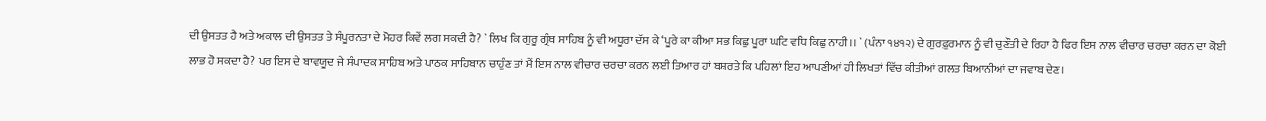ਦੀ ਉਸਤਤ ਹੈ ਅਤੇ ਅਕਾਲ ਦੀ ਉਸਤਤ ਤੇ ਸੰਪੂਰਨਤਾ ਦੇ ਮੋਹਰ ਕਿਵੇਂ ਲਗ ਸਕਦੀ ਹੈ? ` ਲਿਖ ਕਿ ਗੁਰੂ ਗ੍ਰੰਥ ਸਾਹਿਬ ਨੂੰ ਵੀ ਅਧੂਰਾ ਦੱਸ ਕੇ ‘ਪੂਰੇ ਕਾ ਕੀਆ ਸਭ ਕਿਛੁ ਪੂਰਾ ਘਟਿ ਵਧਿ ਕਿਛੁ ਨਾਹੀ।। ` (ਪੰਨਾ ੧੪੧੨) ਦੇ ਗੁਰਫ਼ੁਰਮਾਨ ਨੂੰ ਵੀ ਚੁਣੌਤੀ ਦੇ ਰਿਹਾ ਹੈ ਫਿਰ ਇਸ ਨਾਲ ਵੀਚਾਰ ਚਰਚਾ ਕਰਨ ਦਾ ਕੋਈ ਲਾਭ ਹੋ ਸਕਦਾ ਹੈ? ਪਰ ਇਸ ਦੇ ਬਾਵਯੂਦ ਜੇ ਸੰਪਾਦਕ ਸਾਹਿਬ ਅਤੇ ਪਾਠਕ ਸਾਹਿਬਾਨ ਚਾਹੁੰਣ ਤਾਂ ਮੈਂ ਇਸ ਨਾਲ ਵੀਚਾਰ ਚਰਚਾ ਕਰਨ ਲਈ ਤਿਆਰ ਹਾਂ ਬਸ਼ਰਤੇ ਕਿ ਪਹਿਲਾਂ ਇਹ ਆਪਣੀਆਂ ਹੀ ਲਿਖਤਾਂ ਵਿੱਚ ਕੀਤੀਆਂ ਗਲਤ ਬਿਆਨੀਆਂ ਦਾ ਜਵਾਬ ਦੇਣ।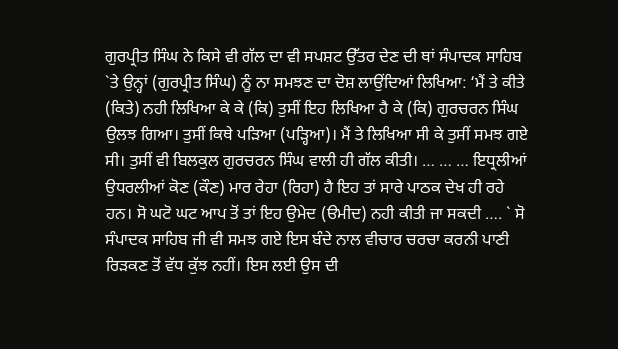ਗੁਰਪ੍ਰੀਤ ਸਿੰਘ ਨੇ ਕਿਸੇ ਵੀ ਗੱਲ ਦਾ ਵੀ ਸਪਸ਼ਟ ਉੱਤਰ ਦੇਣ ਦੀ ਥਾਂ ਸੰਪਾਦਕ ਸਾਹਿਬ `ਤੇ ਉਨ੍ਹਾਂ (ਗੁਰਪ੍ਰੀਤ ਸਿੰਘ) ਨੂੰ ਨਾ ਸਮਝਣ ਦਾ ਦੋਸ਼ ਲਾਉਂਦਿਆਂ ਲਿਖਿਆ: ‘ਮੈਂ ਤੇ ਕੀਤੇ (ਕਿਤੇ) ਨਹੀ ਲਿਖਿਆ ਕੇ ਕੇ (ਕਿ) ਤੁਸੀਂ ਇਹ ਲਿਖਿਆ ਹੈ ਕੇ (ਕਿ) ਗੁਰਚਰਨ ਸਿੰਘ ਉਲਝ ਗਿਆ। ਤੁਸੀਂ ਕਿਥੇ ਪੜਿਆ (ਪੜ੍ਹਿਆ)। ਮੈਂ ਤੇ ਲਿਖਿਆ ਸੀ ਕੇ ਤੁਸੀਂ ਸਮਝ ਗਏ ਸੀ। ਤੁਸੀਂ ਵੀ ਬਿਲਕੁਲ ਗੁਰਚਰਨ ਸਿੰਘ ਵਾਲੀ ਹੀ ਗੱਲ ਕੀਤੀ। … … … ਇਧ੍ਰਲੀਆਂ ਉਧਰਲੀਆਂ ਕੋਣ (ਕੌਣ) ਮਾਰ ਰੇਹਾ (ਰਿਹਾ) ਹੈ ਇਹ ਤਾਂ ਸਾਰੇ ਪਾਠਕ ਦੇਖ ਹੀ ਰਹੇ ਹਨ। ਸੋ ਘਟੋ ਘਟ ਆਪ ਤੋਂ ਤਾਂ ਇਹ ਉਮੇਦ (ੳਮੀਦ) ਨਹੀ ਕੀਤੀ ਜਾ ਸਕਦੀ …. ` ਸੋ ਸੰਪਾਦਕ ਸਾਹਿਬ ਜੀ ਵੀ ਸਮਝ ਗਏ ਇਸ ਬੰਦੇ ਨਾਲ ਵੀਚਾਰ ਚਰਚਾ ਕਰਨੀ ਪਾਣੀ ਰਿੜਕਣ ਤੋਂ ਵੱਧ ਕੁੱਝ ਨਹੀਂ। ਇਸ ਲਈ ਉਸ ਦੀ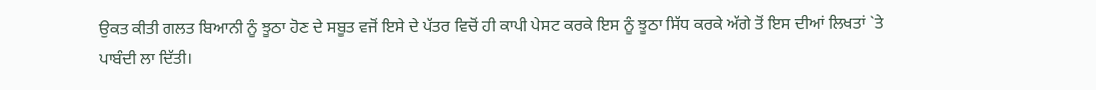ਉਕਤ ਕੀਤੀ ਗਲਤ ਬਿਆਨੀ ਨੂੰ ਝੂਠਾ ਹੋਣ ਦੇ ਸਬੂਤ ਵਜੋਂ ਇਸੇ ਦੇ ਪੱਤਰ ਵਿਚੋਂ ਹੀ ਕਾਪੀ ਪੇਸਟ ਕਰਕੇ ਇਸ ਨੂੰ ਝੂਠਾ ਸਿੱਧ ਕਰਕੇ ਅੱਗੇ ਤੋਂ ਇਸ ਦੀਆਂ ਲਿਖਤਾਂ `ਤੇ ਪਾਬੰਦੀ ਲਾ ਦਿੱਤੀ।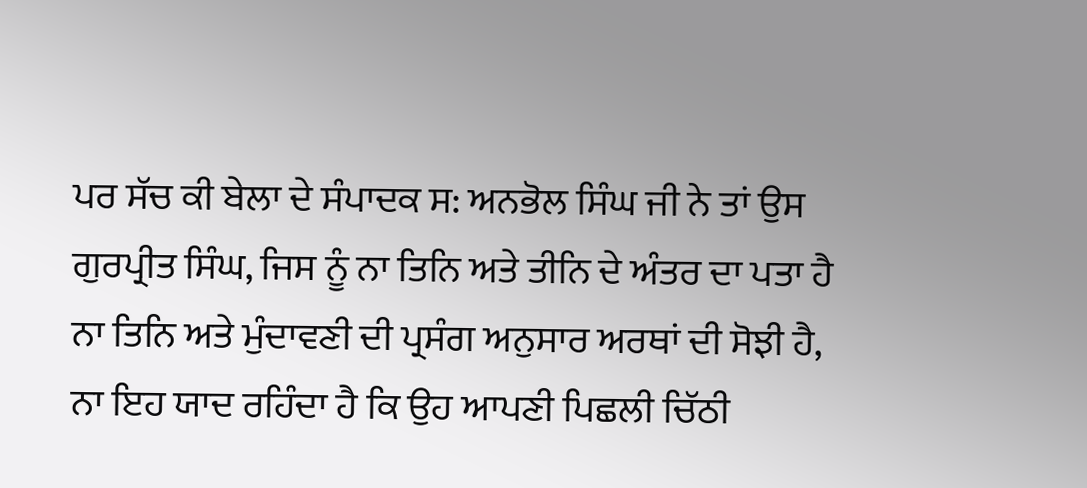ਪਰ ਸੱਚ ਕੀ ਬੇਲਾ ਦੇ ਸੰਪਾਦਕ ਸ: ਅਨਭੋਲ ਸਿੰਘ ਜੀ ਨੇ ਤਾਂ ਉਸ ਗੁਰਪ੍ਰੀਤ ਸਿੰਘ, ਜਿਸ ਨੂੰ ਨਾ ਤਿਨਿ ਅਤੇ ਤੀਨਿ ਦੇ ਅੰਤਰ ਦਾ ਪਤਾ ਹੈ ਨਾ ਤਿਨਿ ਅਤੇ ਮੁੰਦਾਵਣੀ ਦੀ ਪ੍ਰਸੰਗ ਅਨੁਸਾਰ ਅਰਥਾਂ ਦੀ ਸੋਝੀ ਹੈ, ਨਾ ਇਹ ਯਾਦ ਰਹਿੰਦਾ ਹੈ ਕਿ ਉਹ ਆਪਣੀ ਪਿਛਲੀ ਚਿੱਠੀ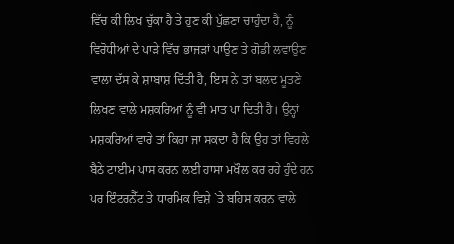ਵਿੱਚ ਕੀ ਲਿਖ ਚੁੱਕਾ ਹੈ ਤੇ ਹੁਣ ਕੀ ਪੁੱਛਣਾ ਚਾਹੁੰਦਾ ਹੈ, ਨੂੰ ਵਿਰੋਧੀਆਂ ਦੇ ਪਾੜੇ ਵਿੱਚ ਭਾਜੜਾਂ ਪਾਉਣ ਤੇ ਗੋਡੀ ਲਵਾਉਣ ਵਾਲਾ ਦੱਸ ਕੇ ਸ਼ਾਬਾਸ਼ ਦਿੱਤੀ ਹੈ, ਇਸ ਨੇ ਤਾਂ ਬਲਦ ਮੂਤਣੇ ਲਿਖਣ ਵਾਲੇ ਮਸ਼ਕਰਿਆਂ ਨੂੰ ਵੀ ਮਾਤ ਪਾ ਦਿਤੀ ਹੈ। ਉਨ੍ਹਾਂ ਮਸ਼ਕਰਿਆਂ ਵਾਰੇ ਤਾਂ ਕਿਹਾ ਜਾ ਸਕਦਾ ਹੈ ਕਿ ਉਹ ਤਾਂ ਵਿਹਲੇ ਬੈਠੇ ਟਾਈਮ ਪਾਸ ਕਰਨ ਲਈ ਹਾਸਾ ਮਖੌਲ ਕਰ ਰਹੇ ਹੁੰਦੇ ਹਨ ਪਰ ਇੰਟਰਨੈੱਟ ਤੇ ਧਾਰਮਿਕ ਵਿਸ਼ੇ `ਤੇ ਬਹਿਸ ਕਰਨ ਵਾਲੇ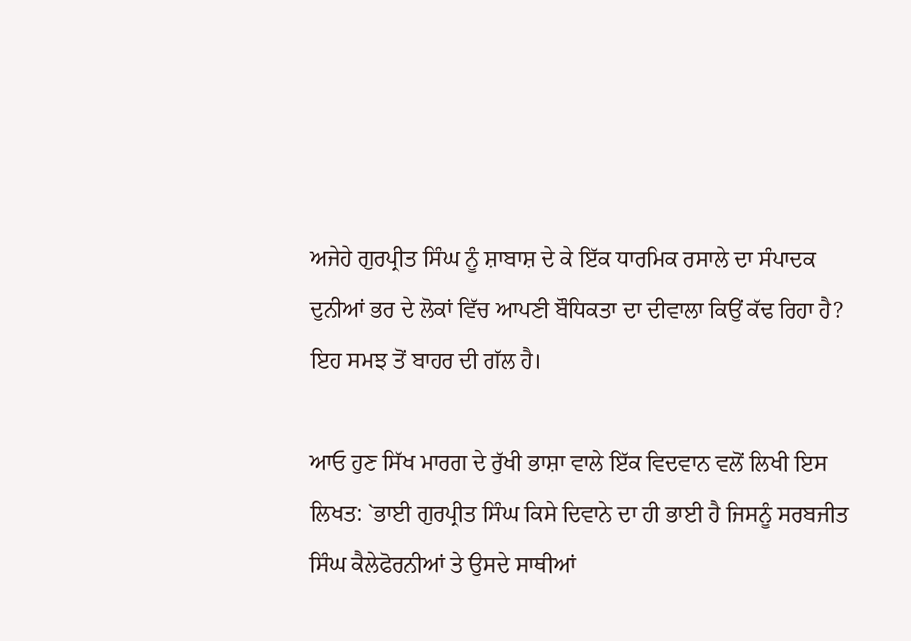ਅਜੇਹੇ ਗੁਰਪ੍ਰੀਤ ਸਿੰਘ ਨੂੰ ਸ਼ਾਬਾਸ਼ ਦੇ ਕੇ ਇੱਕ ਧਾਰਮਿਕ ਰਸਾਲੇ ਦਾ ਸੰਪਾਦਕ ਦੁਨੀਆਂ ਭਰ ਦੇ ਲੋਕਾਂ ਵਿੱਚ ਆਪਣੀ ਬੌਧਿਕਤਾ ਦਾ ਦੀਵਾਲਾ ਕਿਉਂ ਕੱਢ ਰਿਹਾ ਹੈ? ਇਹ ਸਮਝ ਤੋਂ ਬਾਹਰ ਦੀ ਗੱਲ ਹੈ।

ਆਓ ਹੁਣ ਸਿੱਖ ਮਾਰਗ ਦੇ ਰੁੱਖੀ ਭਾਸ਼ਾ ਵਾਲੇ ਇੱਕ ਵਿਦਵਾਨ ਵਲੋਂ ਲਿਖੀ ਇਸ ਲਿਖਤ: `ਭਾਈ ਗੁਰਪ੍ਰੀਤ ਸਿੰਘ ਕਿਸੇ ਦਿਵਾਨੇ ਦਾ ਹੀ ਭਾਈ ਹੈ ਜਿਸਨੂੰ ਸਰਬਜੀਤ ਸਿੰਘ ਕੈਲੇਫੋਰਨੀਆਂ ਤੇ ਉਸਦੇ ਸਾਥੀਆਂ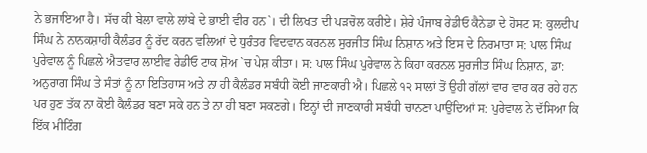ਨੇ ਭਜਾਇਆ ਹੈ। ਸੱਚ ਕੀ ਬੇਲਾ ਵਾਲੇ ਲਾਂਬੇ ਦੇ ਭਾਈ ਵੀਰ ਹਨ`। ਦੀ ਲਿਖਤ ਦੀ ਪੜਚੋਲ ਕਰੀਏ। ਸ਼ੇਰੇ ਪੰਜਾਬ ਰੇਡੀਓ ਕੈਨੇਡਾ ਦੇ ਹੋਸਟ ਸ: ਕੁਲਦੀਪ ਸਿੰਘ ਨੇ ਨਾਨਕਸ਼ਾਹੀ ਕੈਲੰਡਰ ਨੂੰ ਰੱਦ ਕਰਨ ਵਲਿਆਂ ਦੇ ਧੁਰੰਤਰ ਵਿਦਵਾਨ ਕਰਨਲ ਸੁਰਜੀਤ ਸਿੰਘ ਨਿਸ਼ਾਨ ਅਤੇ ਇਸ ਦੇ ਨਿਰਮਾਤਾ ਸ: ਪਾਲ ਸਿੰਘ ਪੁਰੇਵਾਲ ਨੂੰ ਪਿਛਲੇ ਐਤਵਾਰ ਲਾਈਵ ਰੇਡੀਓ ਟਾਕ ਸ਼ੋਅ `ਚ ਪੇਸ਼ ਕੀਤਾ। ਸ: ਪਾਲ ਸਿੰਘ ਪੁਰੇਵਾਲ ਨੇ ਕਿਹਾ ਕਰਨਲ ਸੁਰਜੀਤ ਸਿੰਘ ਨਿਸ਼ਾਨ, ਡਾ: ਅਨੁਰਾਗ ਸਿੰਘ ਤੇ ਸੰਤਾਂ ਨੂੰ ਨਾ ਇਤਿਹਾਸ ਅਤੇ ਨਾ ਹੀ ਕੈਲੰਡਰ ਸਬੰਧੀ ਕੋਈ ਜਾਣਕਾਰੀ ਐ। ਪਿਛਲੇ ੧੨ ਸਾਲਾਂ ਤੋਂ ਉਹੀ ਗੱਲਾਂ ਵਾਰ ਵਾਰ ਕਰ ਰਹੇ ਹਨ ਪਰ ਹੁਣ ਤੱਕ ਨਾ ਕੋਈ ਕੈਲੰਡਰ ਬਣਾ ਸਕੇ ਹਨ ਤੇ ਨਾ ਹੀ ਬਣਾ ਸਕਣਗੇ। ਇਨ੍ਹਾਂ ਦੀ ਜਾਣਕਾਰੀ ਸਬੰਧੀ ਚਾਨਣਾ ਪਾਉਂਦਿਆਂ ਸ: ਪੁਰੇਵਾਲ ਨੇ ਦੱਸਿਆ ਕਿ ਇੱਕ ਮੀਟਿੰਗ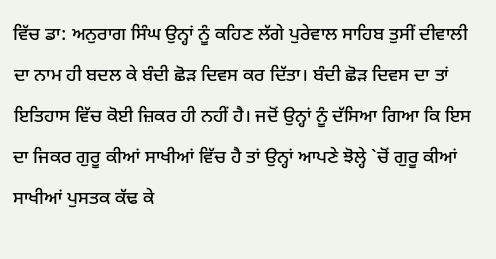ਵਿੱਚ ਡਾ: ਅਨੁਰਾਗ ਸਿੰਘ ਉਨ੍ਹਾਂ ਨੂੰ ਕਹਿਣ ਲੱਗੇ ਪੁਰੇਵਾਲ ਸਾਹਿਬ ਤੁਸੀਂ ਦੀਵਾਲੀ ਦਾ ਨਾਮ ਹੀ ਬਦਲ ਕੇ ਬੰਦੀ ਛੋੜ ਦਿਵਸ ਕਰ ਦਿੱਤਾ। ਬੰਦੀ ਛੋੜ ਦਿਵਸ ਦਾ ਤਾਂ ਇਤਿਹਾਸ ਵਿੱਚ ਕੋਈ ਜ਼ਿਕਰ ਹੀ ਨਹੀਂ ਹੈ। ਜਦੋਂ ਉਨ੍ਹਾਂ ਨੂੰ ਦੱਸਿਆ ਗਿਆ ਕਿ ਇਸ ਦਾ ਜਿਕਰ ਗੁਰੂ ਕੀਆਂ ਸਾਖੀਆਂ ਵਿੱਚ ਹੈ ਤਾਂ ਉਨ੍ਹਾਂ ਆਪਣੇ ਝੋਲ੍ਹੇ `ਚੋਂ ਗੁਰੂ ਕੀਆਂ ਸਾਖੀਆਂ ਪੁਸਤਕ ਕੱਢ ਕੇ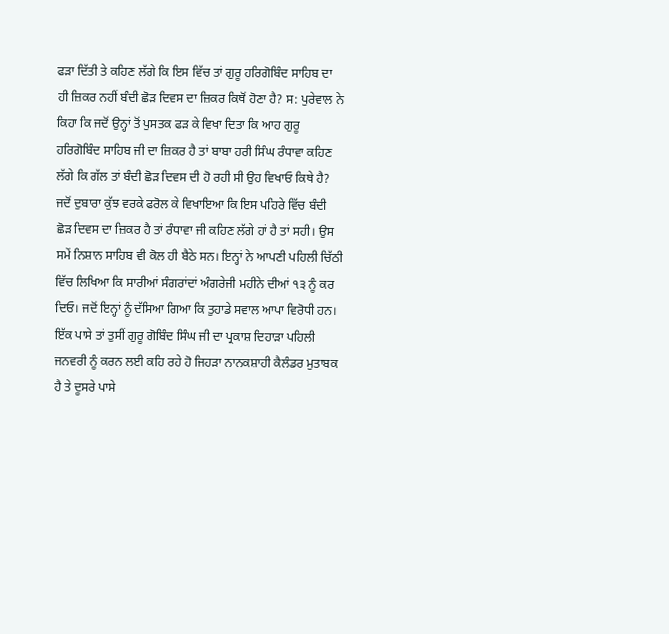ਫੜਾ ਦਿੱਤੀ ਤੇ ਕਹਿਣ ਲੱਗੇ ਕਿ ਇਸ ਵਿੱਚ ਤਾਂ ਗੁਰੂ ਹਰਿਗੋਬਿੰਦ ਸਾਹਿਬ ਦਾ ਹੀ ਜ਼ਿਕਰ ਨਹੀਂ ਬੰਦੀ ਛੋੜ ਦਿਵਸ ਦਾ ਜ਼ਿਕਰ ਕਿਥੋਂ ਹੋਣਾ ਹੈ? ਸ: ਪੁਰੇਵਾਲ ਨੇ ਕਿਹਾ ਕਿ ਜਦੋਂ ਉਨ੍ਹਾਂ ਤੋਂ ਪੁਸਤਕ ਫੜ ਕੇ ਵਿਖਾ ਦਿਤਾ ਕਿ ਆਹ ਗੁਰੂ ਹਰਿਗੋਬਿੰਦ ਸਾਹਿਬ ਜੀ ਦਾ ਜ਼ਿਕਰ ਹੈ ਤਾਂ ਬਾਬਾ ਹਰੀ ਸਿੰਘ ਰੰਧਾਵਾ ਕਹਿਣ ਲੱਗੇ ਕਿ ਗੱਲ ਤਾਂ ਬੰਦੀ ਛੋੜ ਦਿਵਸ ਦੀ ਹੋ ਰਹੀ ਸੀ ਉਹ ਵਿਖਾਓ ਕਿਥੇ ਹੈ? ਜਦੋਂ ਦੁਬਾਰਾ ਕੁੱਝ ਵਰਕੇ ਫਰੋਲ ਕੇ ਵਿਖਾਇਆ ਕਿ ਇਸ ਪਹਿਰੇ ਵਿੱਚ ਬੰਦੀ ਛੋੜ ਦਿਵਸ ਦਾ ਜ਼ਿਕਰ ਹੈ ਤਾਂ ਰੰਧਾਵਾ ਜੀ ਕਹਿਣ ਲੱਗੇ ਹਾਂ ਹੈ ਤਾਂ ਸਹੀ। ਉਸ ਸਮੇਂ ਨਿਸ਼ਾਨ ਸਾਹਿਬ ਵੀ ਕੋਲ ਹੀ ਬੈਠੇ ਸਨ। ਇਨ੍ਹਾਂ ਨੇ ਆਪਣੀ ਪਹਿਲੀ ਚਿੱਠੀ ਵਿੱਚ ਲਿਖਿਆ ਕਿ ਸਾਰੀਆਂ ਸੰਗਰਾਂਦਾਂ ਅੰਗਰੇਜੀ ਮਹੀਨੇ ਦੀਆਂ ੧੩ ਨੂੰ ਕਰ ਦਿਓ। ਜਦੋਂ ਇਨ੍ਹਾਂ ਨੂੰ ਦੱਸਿਆ ਗਿਆ ਕਿ ਤੁਹਾਡੇ ਸਵਾਲ ਆਪਾ ਵਿਰੋਧੀ ਹਨ। ਇੱਕ ਪਾਸੇ ਤਾਂ ਤੁਸੀਂ ਗੁਰੂ ਗੋਬਿੰਦ ਸਿੰਘ ਜੀ ਦਾ ਪ੍ਰਕਾਸ਼ ਦਿਹਾੜਾ ਪਹਿਲੀ ਜਨਵਰੀ ਨੂੰ ਕਰਨ ਲਈ ਕਹਿ ਰਹੇ ਹੋ ਜਿਹੜਾ ਨਾਨਕਸ਼ਾਹੀ ਕੈਲੰਡਰ ਮੁਤਾਬਕ ਹੈ ਤੇ ਦੂਸਰੇ ਪਾਸੇ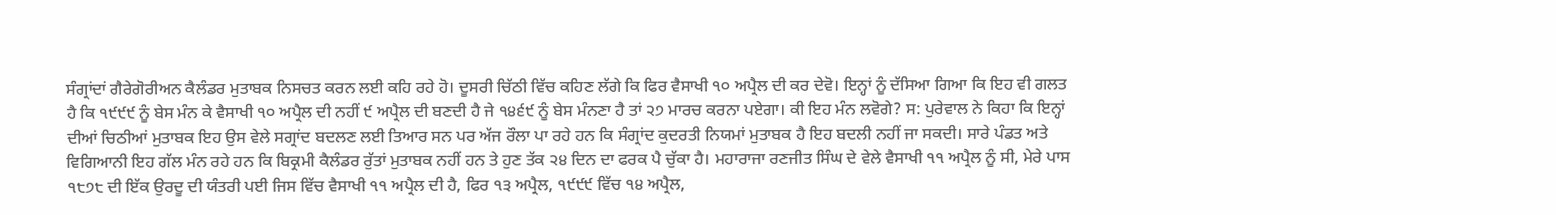ਸੰਗ੍ਰਾਂਦਾਂ ਗੈਰੇਗੋਰੀਅਨ ਕੈਲੰਡਰ ਮੁਤਾਬਕ ਨਿਸਚਤ ਕਰਨ ਲਈ ਕਹਿ ਰਹੇ ਹੋ। ਦੂਸਰੀ ਚਿੱਠੀ ਵਿੱਚ ਕਹਿਣ ਲੱਗੇ ਕਿ ਫਿਰ ਵੈਸਾਖੀ ੧੦ ਅਪ੍ਰੈਲ ਦੀ ਕਰ ਦੇਵੋ। ਇਨ੍ਹਾਂ ਨੂੰ ਦੱਸਿਆ ਗਿਆ ਕਿ ਇਹ ਵੀ ਗਲਤ ਹੈ ਕਿ ੧੯੯੯ ਨੂੰ ਬੇਸ ਮੰਨ ਕੇ ਵੈਸਾਖੀ ੧੦ ਅਪ੍ਰੈਲ ਦੀ ਨਹੀਂ ੯ ਅਪ੍ਰੈਲ ਦੀ ਬਣਦੀ ਹੈ ਜੇ ੧੪੬੯ ਨੂੰ ਬੇਸ ਮੰਨਣਾ ਹੈ ਤਾਂ ੨੭ ਮਾਰਚ ਕਰਨਾ ਪਏਗਾ। ਕੀ ਇਹ ਮੰਨ ਲਵੋਗੇ? ਸ: ਪੁਰੇਵਾਲ ਨੇ ਕਿਹਾ ਕਿ ਇਨ੍ਹਾਂ ਦੀਆਂ ਚਿਠੀਆਂ ਮੁਤਾਬਕ ਇਹ ਉਸ ਵੇਲੇ ਸਗ੍ਰਾਂਦ ਬਦਲਣ ਲਈ ਤਿਆਰ ਸਨ ਪਰ ਅੱਜ ਰੌਲਾ ਪਾ ਰਹੇ ਹਨ ਕਿ ਸੰਗ੍ਰਾਂਦ ਕੁਦਰਤੀ ਨਿਯਮਾਂ ਮੁਤਾਬਕ ਹੈ ਇਹ ਬਦਲੀ ਨਹੀਂ ਜਾ ਸਕਦੀ। ਸਾਰੇ ਪੰਡਤ ਅਤੇ ਵਿਗਿਆਨੀ ਇਹ ਗੱਲ ਮੰਨ ਰਹੇ ਹਨ ਕਿ ਬਿਕ੍ਰਮੀ ਕੈਲੰਡਰ ਰੁੱਤਾਂ ਮੁਤਾਬਕ ਨਹੀਂ ਹਨ ਤੇ ਹੁਣ ਤੱਕ ੨੪ ਦਿਨ ਦਾ ਫਰਕ ਪੈ ਚੁੱਕਾ ਹੈ। ਮਹਾਰਾਜਾ ਰਣਜੀਤ ਸਿੰਘ ਦੇ ਵੇਲੇ ਵੈਸਾਖੀ ੧੧ ਅਪ੍ਰੈਲ ਨੂੰ ਸੀ, ਮੇਰੇ ਪਾਸ ੧੮੭੮ ਦੀ ਇੱਕ ਉਰਦੂ ਦੀ ਯੰਤਰੀ ਪਈ ਜਿਸ ਵਿੱਚ ਵੈਸਾਖੀ ੧੧ ਅਪ੍ਰੈਲ ਦੀ ਹੈ, ਫਿਰ ੧੩ ਅਪ੍ਰੈਲ, ੧੯੯੯ ਵਿੱਚ ੧੪ ਅਪ੍ਰੈਲ,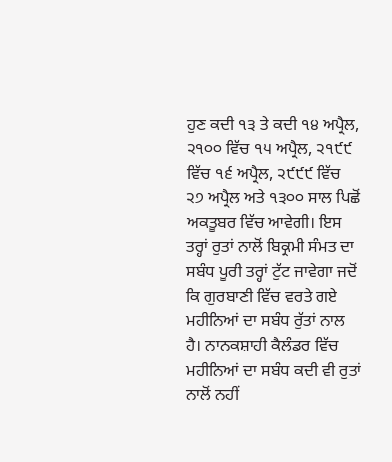ਹੁਣ ਕਦੀ ੧੩ ਤੇ ਕਦੀ ੧੪ ਅਪ੍ਰੈਲ, ੨੧੦੦ ਵਿੱਚ ੧੫ ਅਪ੍ਰੈਲ, ੨੧੯੯ ਵਿੱਚ ੧੬ ਅਪ੍ਰੈਲ, ੨੯੯੯ ਵਿੱਚ ੨੭ ਅਪ੍ਰੈਲ ਅਤੇ ੧੩੦੦ ਸਾਲ ਪਿਛੋਂ ਅਕਤੂਬਰ ਵਿੱਚ ਆਵੇਗੀ। ਇਸ ਤਰ੍ਹਾਂ ਰੁਤਾਂ ਨਾਲੋਂ ਬਿਕ੍ਰਮੀ ਸੰਮਤ ਦਾ ਸਬੰਧ ਪੂਰੀ ਤਰ੍ਹਾਂ ਟੁੱਟ ਜਾਵੇਗਾ ਜਦੋਂ ਕਿ ਗੁਰਬਾਣੀ ਵਿੱਚ ਵਰਤੇ ਗਏ ਮਹੀਨਿਆਂ ਦਾ ਸਬੰਧ ਰੁੱਤਾਂ ਨਾਲ ਹੈ। ਨਾਨਕਸ਼ਾਹੀ ਕੈਲੰਡਰ ਵਿੱਚ ਮਹੀਨਿਆਂ ਦਾ ਸਬੰਧ ਕਦੀ ਵੀ ਰੁਤਾਂ ਨਾਲੋਂ ਨਹੀਂ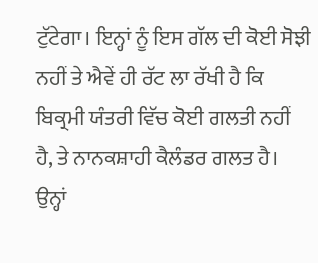ਟੁੱਟੇਗਾ। ਇਨ੍ਹਾਂ ਨੂੰ ਇਸ ਗੱਲ ਦੀ ਕੋਈ ਸੋਝੀ ਨਹੀਂ ਤੇ ਐਵੇਂ ਹੀ ਰੱਟ ਲਾ ਰੱਖੀ ਹੈ ਕਿ ਬਿਕ੍ਰਮੀ ਯੰਤਰੀ ਵਿੱਚ ਕੋਈ ਗਲਤੀ ਨਹੀਂ ਹੈ, ਤੇ ਨਾਨਕਸ਼ਾਹੀ ਕੈਲੰਡਰ ਗਲਤ ਹੈ। ਉਨ੍ਹਾਂ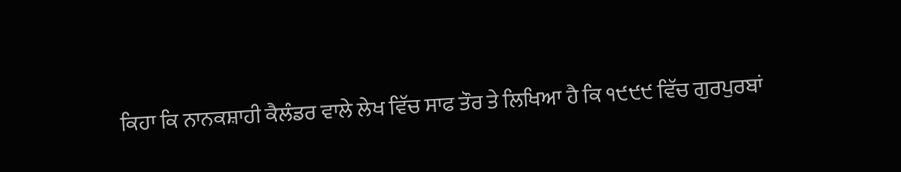ਕਿਹਾ ਕਿ ਨਾਨਕਸ਼ਾਹੀ ਕੈਲੰਡਰ ਵਾਲੇ ਲੇਖ ਵਿੱਚ ਸਾਫ ਤੌਰ ਤੇ ਲਿਖਿਆ ਹੈ ਕਿ ੧੯੯੯ ਵਿੱਚ ਗੁਰਪੁਰਬਾਂ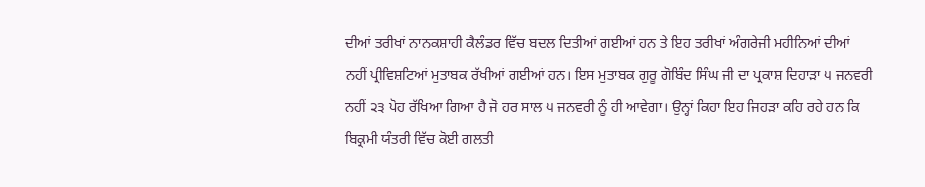ਦੀਆਂ ਤਰੀਖਾਂ ਨਾਨਕਸ਼ਾਹੀ ਕੈਲੰਡਰ ਵਿੱਚ ਬਦਲ ਦਿਤੀਆਂ ਗਈਆਂ ਹਨ ਤੇ ਇਹ ਤਰੀਖਾਂ ਅੰਗਰੇਜੀ ਮਹੀਨਿਆਂ ਦੀਆਂ ਨਹੀਂ ਪ੍ਰੀਵਿਸ਼ਟਿਆਂ ਮੁਤਾਬਕ ਰੱਖੀਆਂ ਗਈਆਂ ਹਨ। ਇਸ ਮੁਤਾਬਕ ਗੁਰੂ ਗੋਬਿੰਦ ਸਿੰਘ ਜੀ ਦਾ ਪ੍ਰਕਾਸ਼ ਦਿਹਾੜਾ ੫ ਜਨਵਰੀ ਨਹੀਂ ੨੩ ਪੋਹ ਰੱਖਿਆ ਗਿਆ ਹੈ ਜੋ ਹਰ ਸਾਲ ੫ ਜਨਵਰੀ ਨੂੰ ਹੀ ਆਵੇਗਾ। ਉਨ੍ਹਾਂ ਕਿਹਾ ਇਹ ਜਿਹੜਾ ਕਹਿ ਰਹੇ ਹਨ ਕਿ ਬਿਕ੍ਰਮੀ ਯੰਤਰੀ ਵਿੱਚ ਕੋਈ ਗਲਤੀ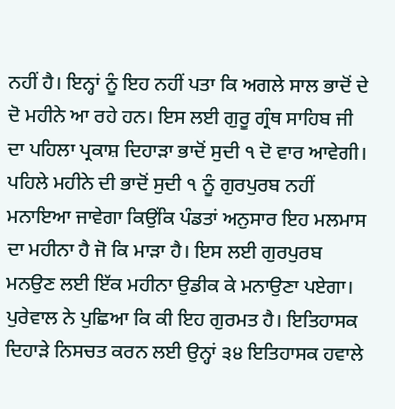ਨਹੀਂ ਹੈ। ਇਨ੍ਹਾਂ ਨੂੰ ਇਹ ਨਹੀਂ ਪਤਾ ਕਿ ਅਗਲੇ ਸਾਲ ਭਾਦੋਂ ਦੇ ਦੋ ਮਹੀਨੇ ਆ ਰਹੇ ਹਨ। ਇਸ ਲਈ ਗੁਰੂ ਗ੍ਰੰਥ ਸਾਹਿਬ ਜੀ ਦਾ ਪਹਿਲਾ ਪ੍ਰਕਾਸ਼ ਦਿਹਾੜਾ ਭਾਦੋਂ ਸੁਦੀ ੧ ਦੋ ਵਾਰ ਆਵੇਗੀ। ਪਹਿਲੇ ਮਹੀਨੇ ਦੀ ਭਾਦੋਂ ਸੁਦੀ ੧ ਨੂੰ ਗੁਰਪੁਰਬ ਨਹੀਂ ਮਨਾਇਆ ਜਾਵੇਗਾ ਕਿਉਂਕਿ ਪੰਡਤਾਂ ਅਨੁਸਾਰ ਇਹ ਮਲਮਾਸ ਦਾ ਮਹੀਨਾ ਹੈ ਜੋ ਕਿ ਮਾੜਾ ਹੈ। ਇਸ ਲਈ ਗੁਰਪੁਰਬ ਮਨਉਣ ਲਈ ਇੱਕ ਮਹੀਨਾ ਉਡੀਕ ਕੇ ਮਨਾਉਣਾ ਪਏਗਾ। ਪੁਰੇਵਾਲ ਨੇ ਪੁਛਿਆ ਕਿ ਕੀ ਇਹ ਗੁਰਮਤ ਹੈ। ਇਤਿਹਾਸਕ ਦਿਹਾੜੇ ਨਿਸਚਤ ਕਰਨ ਲਈ ਉਨ੍ਹਾਂ ੩੪ ਇਤਿਹਾਸਕ ਹਵਾਲੇ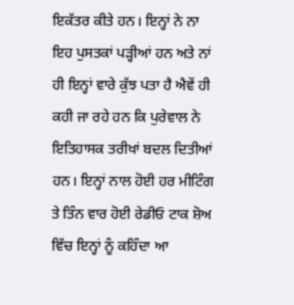ਇਕੱਤਰ ਕੀਤੇ ਹਨ। ਇਨ੍ਹਾਂ ਨੇ ਨਾ ਇਹ ਪੁਸਤਕਾਂ ਪੜ੍ਹੀਆਂ ਹਨ ਅਤੇ ਨਾਂ ਹੀ ਇਨ੍ਹਾਂ ਵਾਰੇ ਕੁੱਝ ਪਤਾ ਹੈ ਐਵੇਂ ਹੀ ਕਹੀ ਜਾ ਰਹੇ ਹਨ ਕਿ ਪੁਰੇਵਾਲ ਨੇ ਇਤਿਹਾਸਕ ਤਰੀਖਾਂ ਬਦਲ ਦਿਤੀਆਂ ਹਨ। ਇਨ੍ਹਾਂ ਨਾਲ ਹੋਈ ਹਰ ਮੀਟਿੰਗ ਤੇ ਤਿੰਨ ਵਾਰ ਹੋਈ ਰੇਡੀਓ ਟਾਕ ਸ਼ੋਅ ਵਿੱਚ ਇਨ੍ਹਾਂ ਨੂੰ ਕਹਿੰਦਾ ਆ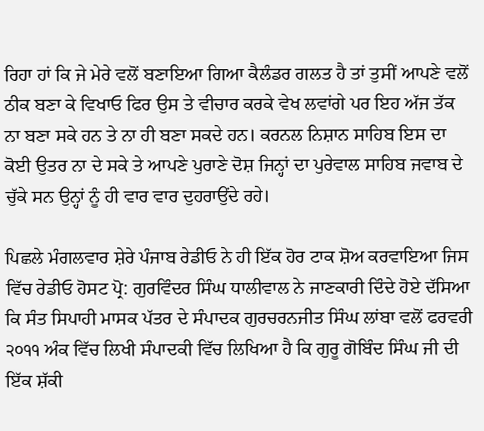ਰਿਹਾ ਹਾਂ ਕਿ ਜੇ ਮੇਰੇ ਵਲੋਂ ਬਣਾਇਆ ਗਿਆ ਕੈਲੰਡਰ ਗਲਤ ਹੈ ਤਾਂ ਤੁਸੀਂ ਆਪਣੇ ਵਲੋਂ ਠੀਕ ਬਣਾ ਕੇ ਵਿਖਾਓ ਫਿਰ ਉਸ ਤੇ ਵੀਚਾਰ ਕਰਕੇ ਵੇਖ ਲਵਾਂਗੇ ਪਰ ਇਹ ਅੱਜ ਤੱਕ ਨਾ ਬਣਾ ਸਕੇ ਹਨ ਤੇ ਨਾ ਹੀ ਬਣਾ ਸਕਦੇ ਹਨ। ਕਰਨਲ ਨਿਸ਼ਾਨ ਸਾਹਿਬ ਇਸ ਦਾ ਕੋਈ ਉਤਰ ਨਾ ਦੇ ਸਕੇ ਤੇ ਆਪਣੇ ਪੁਰਾਣੇ ਦੋਸ਼ ਜਿਨ੍ਹਾਂ ਦਾ ਪੁਰੇਵਾਲ ਸਾਹਿਬ ਜਵਾਬ ਦੇ ਚੁੱਕੇ ਸਨ ਉਨ੍ਹਾਂ ਨੂੰ ਹੀ ਵਾਰ ਵਾਰ ਦੁਹਰਾਉਂਦੇ ਰਹੇ।

ਪਿਛਲੇ ਮੰਗਲਵਾਰ ਸ਼ੇਰੇ ਪੰਜਾਬ ਰੇਡੀਓ ਨੇ ਹੀ ਇੱਕ ਹੋਰ ਟਾਕ ਸ਼ੋਅ ਕਰਵਾਇਆ ਜਿਸ ਵਿੱਚ ਰੇਡੀਓ ਹੋਸਟ ਪ੍ਰੋ: ਗੁਰਵਿੰਦਰ ਸਿੰਘ ਧਾਲੀਵਾਲ ਨੇ ਜਾਣਕਾਰੀ ਦਿੰਦੇ ਹੋਏ ਦੱਸਿਆ ਕਿ ਸੰਤ ਸਿਪਾਹੀ ਮਾਸਕ ਪੱਤਰ ਦੇ ਸੰਪਾਦਕ ਗੁਰਚਰਨਜੀਤ ਸਿੰਘ ਲਾਂਬਾ ਵਲੋਂ ਫਰਵਰੀ ੨੦੧੧ ਅੰਕ ਵਿੱਚ ਲਿਖੀ ਸੰਪਾਦਕੀ ਵਿੱਚ ਲਿਖਿਆ ਹੈ ਕਿ ਗੁਰੂ ਗੋਬਿੰਦ ਸਿੰਘ ਜੀ ਦੀ ਇੱਕ ਸ਼ੱਕੀ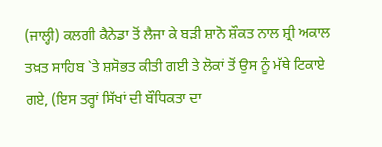(ਜਾਲ੍ਹੀ) ਕਲਗੀ ਕੈਨੇਡਾ ਤੋਂ ਲੈਜਾ ਕੇ ਬੜੀ ਸ਼ਾਨੋ ਸ਼ੌਕਤ ਨਾਲ ਸ਼੍ਰੀ ਅਕਾਲ ਤਖ਼ਤ ਸਾਹਿਬ `ਤੇ ਸ਼ਸੋਭਤ ਕੀਤੀ ਗਈ ਤੇ ਲੋਕਾਂ ਤੋਂ ਉਸ ਨੂੰ ਮੱਥੇ ਟਿਕਾਏ ਗਏ, (ਇਸ ਤਰ੍ਹਾਂ ਸਿੱਖਾਂ ਦੀ ਬੌਧਿਕਤਾ ਦਾ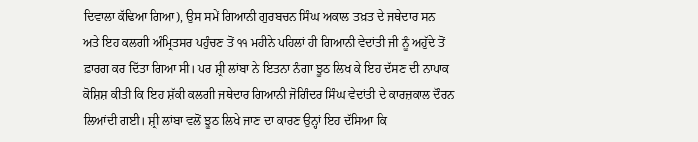ਦਿਵਾਲਾ ਕੱਢਿਆ ਗਿਆ), ਉਸ ਸਮੇਂ ਗਿਆਨੀ ਗੁਰਬਚਨ ਸਿੰਘ ਅਕਾਲ ਤਖ਼ਤ ਦੇ ਜਥੇਦਾਰ ਸਨ ਅਤੇ ਇਹ ਕਲਗੀ ਅੰਮ੍ਰਿਤਸਰ ਪਹੁੰਚਣ ਤੋਂ ੧੧ ਮਹੀਨੇ ਪਹਿਲਾਂ ਹੀ ਗਿਆਨੀ ਵੇਦਾਂਤੀ ਜੀ ਨੂੰ ਅਹੁੱਦੇ ਤੋਂ ਫ਼ਾਰਗ ਕਰ ਦਿੱਤਾ ਗਿਆ ਸੀ। ਪਰ ਸ਼੍ਰੀ ਲਾਂਬਾ ਨੇ ਇਤਨਾ ਨੰਗਾ ਝੂਠ ਲਿਖ ਕੇ ਇਹ ਦੱਸਣ ਦੀ ਨਾਪਾਕ ਕੋਸ਼ਿਸ਼ ਕੀਤੀ ਕਿ ਇਹ ਸ਼ੱਕੀ ਕਲਗੀ ਜਥੇਦਾਰ ਗਿਆਨੀ ਜੋਗਿੰਦਰ ਸਿੰਘ ਵੇਦਾਂਤੀ ਦੇ ਕਾਰਜ਼ਕਾਲ ਦੌਰਨ ਲਿਆਂਦੀ ਗਈ। ਸ਼੍ਰੀ ਲਾਂਬਾ ਵਲੋਂ ਝੂਠ ਲਿਖੇ ਜਾਣ ਦਾ ਕਾਰਣ ਉਨ੍ਹਾਂ ਇਹ ਦੱਸਿਆ ਕਿ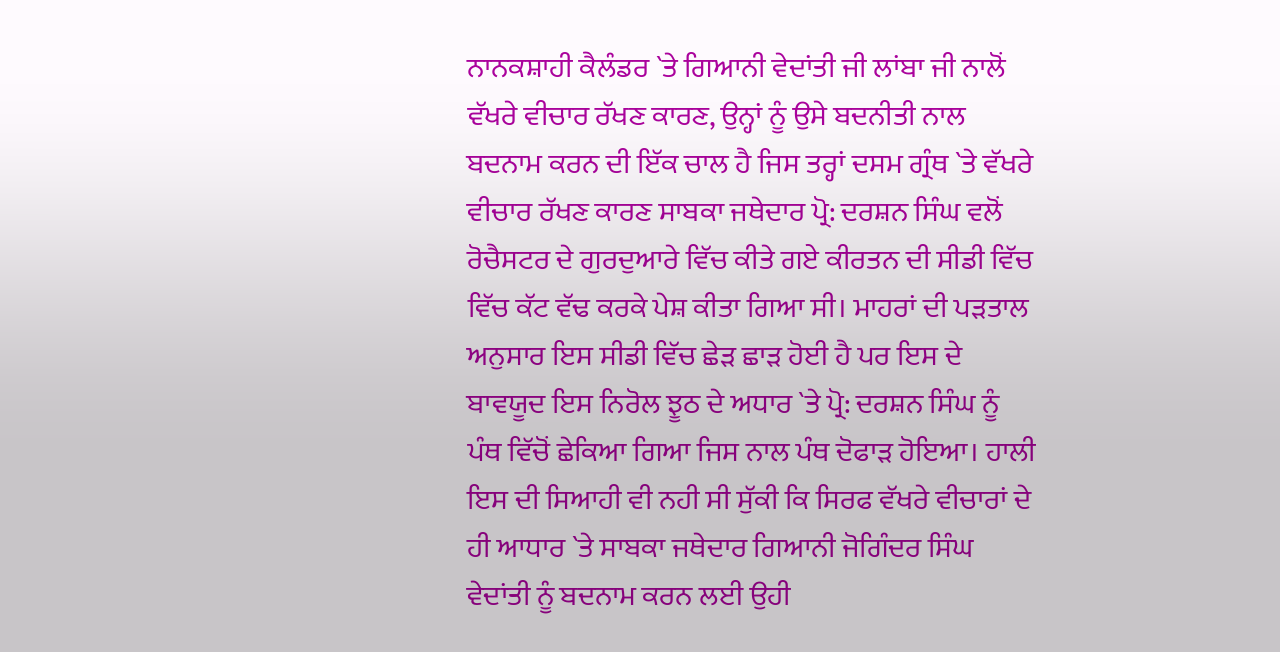ਨਾਨਕਸ਼ਾਹੀ ਕੈਲੰਡਰ `ਤੇ ਗਿਆਨੀ ਵੇਦਾਂਤੀ ਜੀ ਲਾਂਬਾ ਜੀ ਨਾਲੋਂ ਵੱਖਰੇ ਵੀਚਾਰ ਰੱਖਣ ਕਾਰਣ, ਉਨ੍ਹਾਂ ਨੂੰ ਉਸੇ ਬਦਨੀਤੀ ਨਾਲ ਬਦਨਾਮ ਕਰਨ ਦੀ ਇੱਕ ਚਾਲ ਹੈ ਜਿਸ ਤਰ੍ਹਾਂ ਦਸਮ ਗ੍ਰੰਥ `ਤੇ ਵੱਖਰੇ ਵੀਚਾਰ ਰੱਖਣ ਕਾਰਣ ਸਾਬਕਾ ਜਥੇਦਾਰ ਪ੍ਰੋ: ਦਰਸ਼ਨ ਸਿੰਘ ਵਲੋਂ ਰੋਚੈਸਟਰ ਦੇ ਗੁਰਦੁਆਰੇ ਵਿੱਚ ਕੀਤੇ ਗਏ ਕੀਰਤਨ ਦੀ ਸੀਡੀ ਵਿੱਚ ਵਿੱਚ ਕੱਟ ਵੱਢ ਕਰਕੇ ਪੇਸ਼ ਕੀਤਾ ਗਿਆ ਸੀ। ਮਾਹਰਾਂ ਦੀ ਪੜਤਾਲ ਅਨੁਸਾਰ ਇਸ ਸੀਡੀ ਵਿੱਚ ਛੇੜ ਛਾੜ ਹੋਈ ਹੈ ਪਰ ਇਸ ਦੇ ਬਾਵਯੂਦ ਇਸ ਨਿਰੋਲ ਝੂਠ ਦੇ ਅਧਾਰ `ਤੇ ਪ੍ਰੋ: ਦਰਸ਼ਨ ਸਿੰਘ ਨੂੰ ਪੰਥ ਵਿੱਚੋਂ ਛੇਕਿਆ ਗਿਆ ਜਿਸ ਨਾਲ ਪੰਥ ਦੋਫਾੜ ਹੋਇਆ। ਹਾਲੀ ਇਸ ਦੀ ਸਿਆਹੀ ਵੀ ਨਹੀ ਸੀ ਸੁੱਕੀ ਕਿ ਸਿਰਫ ਵੱਖਰੇ ਵੀਚਾਰਾਂ ਦੇ ਹੀ ਆਧਾਰ `ਤੇ ਸਾਬਕਾ ਜਥੇਦਾਰ ਗਿਆਨੀ ਜੋਗਿੰਦਰ ਸਿੰਘ ਵੇਦਾਂਤੀ ਨੂੰ ਬਦਨਾਮ ਕਰਨ ਲਈ ਉਹੀ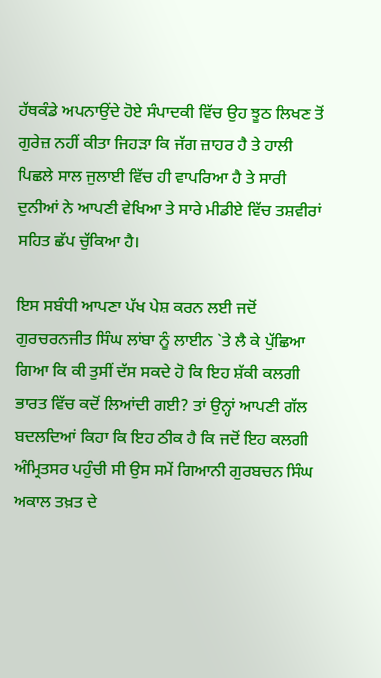ਹੱਥਕੰਡੇ ਅਪਨਾਉਂਦੇ ਹੋਏ ਸੰਪਾਦਕੀ ਵਿੱਚ ਉਹ ਝੂਠ ਲਿਖਣ ਤੋਂ ਗੁਰੇਜ਼ ਨਹੀਂ ਕੀਤਾ ਜਿਹੜਾ ਕਿ ਜੱਗ ਜ਼ਾਹਰ ਹੈ ਤੇ ਹਾਲੀ ਪਿਛਲੇ ਸਾਲ ਜੁਲਾਈ ਵਿੱਚ ਹੀ ਵਾਪਰਿਆ ਹੈ ਤੇ ਸਾਰੀ ਦੁਨੀਆਂ ਨੇ ਆਪਣੀ ਵੇਖਿਆ ਤੇ ਸਾਰੇ ਮੀਡੀਏ ਵਿੱਚ ਤਸ਼ਵੀਰਾਂ ਸਹਿਤ ਛੱਪ ਚੁੱਕਿਆ ਹੈ।

ਇਸ ਸਬੰਧੀ ਆਪਣਾ ਪੱਖ ਪੇਸ਼ ਕਰਨ ਲਈ ਜਦੋਂ ਗੁਰਚਰਨਜੀਤ ਸਿੰਘ ਲਾਂਬਾ ਨੂੰ ਲਾਈਨ `ਤੇ ਲੈ ਕੇ ਪੁੱਛਿਆ ਗਿਆ ਕਿ ਕੀ ਤੁਸੀਂ ਦੱਸ ਸਕਦੇ ਹੋ ਕਿ ਇਹ ਸ਼ੱਕੀ ਕਲਗੀ ਭਾਰਤ ਵਿੱਚ ਕਦੋਂ ਲਿਆਂਦੀ ਗਈ? ਤਾਂ ਉਨ੍ਹਾਂ ਆਪਣੀ ਗੱਲ ਬਦਲਦਿਆਂ ਕਿਹਾ ਕਿ ਇਹ ਠੀਕ ਹੈ ਕਿ ਜਦੋਂ ਇਹ ਕਲਗੀ ਅੰਮ੍ਰਿਤਸਰ ਪਹੁੰਚੀ ਸੀ ਉਸ ਸਮੇਂ ਗਿਆਨੀ ਗੁਰਬਚਨ ਸਿੰਘ ਅਕਾਲ ਤਖ਼ਤ ਦੇ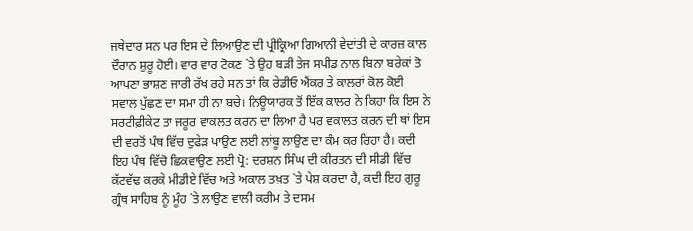ਜਥੇਦਾਰ ਸਨ ਪਰ ਇਸ ਦੇ ਲਿਆਉਣ ਦੀ ਪ੍ਰੀਕ੍ਰਿਆ ਗਿਆਨੀ ਵੇਦਾਂਤੀ ਦੇ ਕਾਰਜ਼ ਕਾਲ ਦੌਰਾਨ ਸ਼ੁਰੂ ਹੋਈ। ਵਾਰ ਵਾਰ ਟੋਕਣ `ਤੇ ਉਹ ਬੜੀ ਤੇਜ ਸਪੀਡ ਨਾਲ ਬਿਨਾ ਬਰੇਕਾਂ ਤੋ ਆਪਣਾ ਭਾਸ਼ਣ ਜਾਰੀ ਰੱਖ ਰਹੇ ਸਨ ਤਾਂ ਕਿ ਰੇਡੀਓ ਐਂਕਰ ਤੇ ਕਾਲਰਾਂ ਕੋਲ ਕੋਈ ਸਵਾਲ ਪੁੱਛਣ ਦਾ ਸਮਾ ਹੀ ਨਾ ਬਚੇ। ਨਿਊਯਾਰਕ ਤੋਂ ਇੱਕ ਕਾਲਰ ਨੇ ਕਿਹਾ ਕਿ ਇਸ ਨੇ ਸਰਟੀਫ਼ੀਕੇਟ ਤਾ ਜਰੂਰ ਵਾਕਲਤ ਕਰਨ ਦਾ ਲਿਆ ਹੈ ਪਰ ਵਕਾਲਤ ਕਰਨ ਦੀ ਥਾਂ ਇਸ ਦੀ ਵਰਤੋਂ ਪੰਥ ਵਿੱਚ ਦੁਫੇੜ ਪਾਉਣ ਲਈ ਲਾਂਬੂ ਲਾਉਣ ਦਾ ਕੰਮ ਕਰ ਰਿਹਾ ਹੈ। ਕਦੀ ਇਹ ਪੰਥ ਵਿੱਚੋ ਛਿਕਵਾਉਣ ਲਈ ਪ੍ਰੋ: ਦਰਸ਼ਨ ਸਿੰਘ ਦੀ ਕੀਰਤਨ ਦੀ ਸੀਡੀ ਵਿੱਚ ਕੱਟਵੱਢ ਕਰਕੇ ਮੀਡੀਏ ਵਿੱਚ ਅਤੇ ਅਕਾਲ ਤਖ਼ਤ `ਤੇ ਪੇਸ਼ ਕਰਦਾ ਹੈ, ਕਦੀ ਇਹ ਗੁਰੂ ਗ੍ਰੰਥ ਸਾਹਿਬ ਨੂੰ ਮੂੰਹ `ਤੇ ਲਾਉਣ ਵਾਲੀ ਕਰੀਮ ਤੇ ਦਸਮ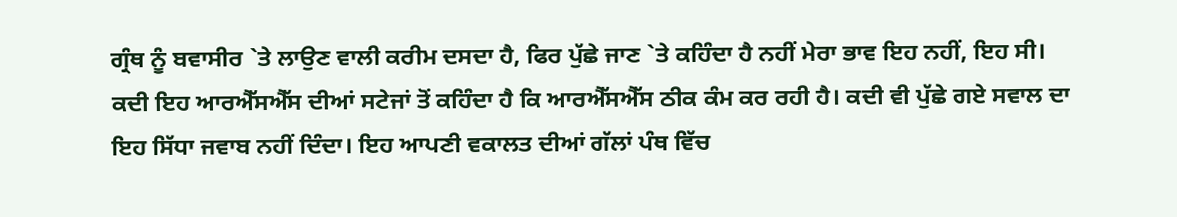ਗ੍ਰੰਥ ਨੂੰ ਬਵਾਸੀਰ `ਤੇ ਲਾਉਣ ਵਾਲੀ ਕਰੀਮ ਦਸਦਾ ਹੈ, ਫਿਰ ਪੁੱਛੇ ਜਾਣ `ਤੇ ਕਹਿੰਦਾ ਹੈ ਨਹੀਂ ਮੇਰਾ ਭਾਵ ਇਹ ਨਹੀਂ, ਇਹ ਸੀ। ਕਦੀ ਇਹ ਆਰਐੱਸਐੱਸ ਦੀਆਂ ਸਟੇਜਾਂ ਤੋਂ ਕਹਿੰਦਾ ਹੈ ਕਿ ਆਰਐੱਸਐੱਸ ਠੀਕ ਕੰਮ ਕਰ ਰਹੀ ਹੈ। ਕਦੀ ਵੀ ਪੁੱਛੇ ਗਏ ਸਵਾਲ ਦਾ ਇਹ ਸਿੱਧਾ ਜਵਾਬ ਨਹੀਂ ਦਿੰਦਾ। ਇਹ ਆਪਣੀ ਵਕਾਲਤ ਦੀਆਂ ਗੱਲਾਂ ਪੰਥ ਵਿੱਚ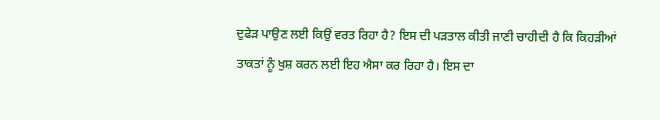ਦੁਫੇੜ ਪਾਉਣ ਲਈ ਕਿਉਂ ਵਰਤ ਰਿਹਾ ਹੈ? ਇਸ ਦੀ ਪੜਤਾਲ ਕੀਤੀ ਜਾਣੀ ਚਾਹੀਦੀ ਹੈ ਕਿ ਕਿਹੜੀਆਂ ਤਾਕਤਾਂ ਨੂੰ ਖੁਸ਼ ਕਰਨ ਲਈ ਇਹ ਐਸਾ ਕਰ ਰਿਹਾ ਹੈ। ਇਸ ਦਾ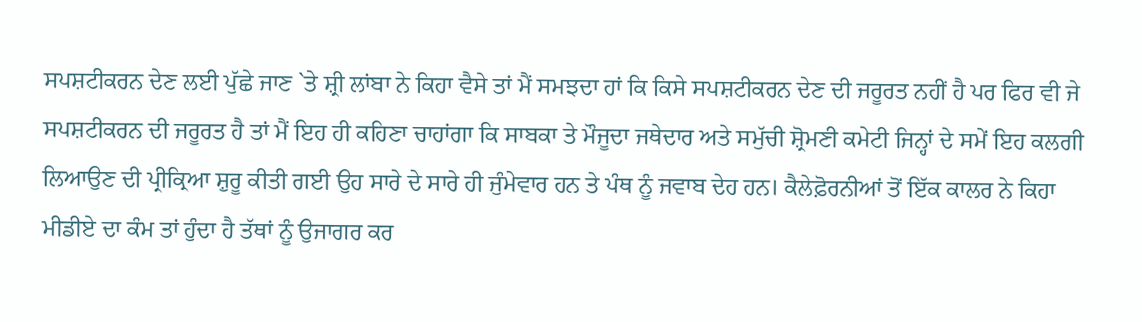ਸਪਸ਼ਟੀਕਰਨ ਦੇਣ ਲਈ ਪੁੱਛੇ ਜਾਣ `ਤੇ ਸ਼੍ਰੀ ਲਾਂਬਾ ਨੇ ਕਿਹਾ ਵੈਸੇ ਤਾਂ ਮੈਂ ਸਮਝਦਾ ਹਾਂ ਕਿ ਕਿਸੇ ਸਪਸ਼ਟੀਕਰਨ ਦੇਣ ਦੀ ਜਰੂਰਤ ਨਹੀਂ ਹੈ ਪਰ ਫਿਰ ਵੀ ਜੇ ਸਪਸ਼ਟੀਕਰਨ ਦੀ ਜਰੂਰਤ ਹੈ ਤਾਂ ਮੈਂ ਇਹ ਹੀ ਕਹਿਣਾ ਚਾਹਾਂਗਾ ਕਿ ਸਾਬਕਾ ਤੇ ਮੌਜੂਦਾ ਜਥੇਦਾਰ ਅਤੇ ਸਮੁੱਚੀ ਸ਼੍ਰੋਮਣੀ ਕਮੇਟੀ ਜਿਨ੍ਹਾਂ ਦੇ ਸਮੇਂ ਇਹ ਕਲਗੀ ਲਿਆਉਣ ਦੀ ਪ੍ਰੀਕ੍ਰਿਆ ਸ਼ੁਰੂ ਕੀਤੀ ਗਈ ਉਹ ਸਾਰੇ ਦੇ ਸਾਰੇ ਹੀ ਜੁੰਮੇਵਾਰ ਹਨ ਤੇ ਪੰਥ ਨੂੰ ਜਵਾਬ ਦੇਹ ਹਨ। ਕੈਲੇਫ਼ੋਰਨੀਆਂ ਤੋਂ ਇੱਕ ਕਾਲਰ ਨੇ ਕਿਹਾ ਮੀਡੀਏ ਦਾ ਕੰਮ ਤਾਂ ਹੁੰਦਾ ਹੈ ਤੱਥਾਂ ਨੂੰ ਉਜਾਗਰ ਕਰ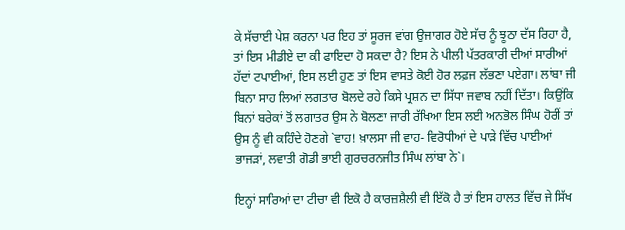ਕੇ ਸੱਚਾਈ ਪੇਸ਼ ਕਰਨਾ ਪਰ ਇਹ ਤਾਂ ਸੂਰਜ ਵਾਂਗ ਉਜਾਗਰ ਹੋਏ ਸੱਚ ਨੂੰ ਝੂਠਾ ਦੱਸ ਰਿਹਾ ਹੈ, ਤਾਂ ਇਸ ਮੀਡੀਏ ਦਾ ਕੀ ਫਾਇਦਾ ਹੋ ਸਕਦਾ ਹੈ? ਇਸ ਨੇ ਪੀਲੀ ਪੱਤਰਕਾਰੀ ਦੀਆਂ ਸਾਰੀਆਂ ਹੱਦਾਂ ਟਪਾਈਆਂ, ਇਸ ਲਈ ਹੁਣ ਤਾਂ ਇਸ ਵਾਸਤੇ ਕੋਈ ਹੋਰ ਲਫ਼ਜ ਲੱਭਣਾ ਪਏਗਾ। ਲਾਂਬਾ ਜੀ ਬਿਨਾ ਸਾਹ ਲਿਆਂ ਲਗਤਾਰ ਬੋਲਦੇ ਰਹੇ ਕਿਸੇ ਪ੍ਰਸ਼ਨ ਦਾ ਸਿੱਧਾ ਜਵਾਬ ਨਹੀਂ ਦਿੱਤਾ। ਕਿਉਂਕਿ ਬਿਨਾਂ ਬਰੇਕਾਂ ਤੋਂ ਲਗਾਤਰ ਉਸ ਨੇ ਬੋਲਣਾ ਜਾਰੀ ਰੱਖਿਆ ਇਸ ਲਈ ਅਨਭੋਲ ਸਿੰਘ ਹੋਰੀਂ ਤਾਂ ਉਸ ਨੂੰ ਵੀ ਕਹਿੰਦੇ ਹੋਣਗੇ `ਵਾਹ! ਖ਼ਾਲਸਾ ਜੀ ਵਾਹ- ਵਿਰੋਧੀਆਂ ਦੇ ਪਾੜੇ ਵਿੱਚ ਪਾਈਆਂ ਭਾਜੜਾਂ, ਲਵਾਤੀ ਗੋਡੀ ਭਾਈ ਗੁਰਚਰਨਜੀਤ ਸਿੰਘ ਲਾਂਬਾ ਨੇ`।

ਇਨ੍ਹਾਂ ਸਾਰਿਆਂ ਦਾ ਟੀਚਾ ਵੀ ਇਕੋ ਹੈ ਕਾਰਜ਼ਸ਼ੈਲੀ ਵੀ ਇੱਕੋ ਹੈ ਤਾਂ ਇਸ ਹਾਲਤ ਵਿੱਚ ਜੇ ਸਿੱਖ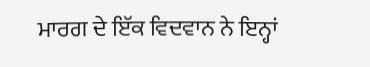ਮਾਰਗ ਦੇ ਇੱਕ ਵਿਦਵਾਨ ਨੇ ਇਨ੍ਹਾਂ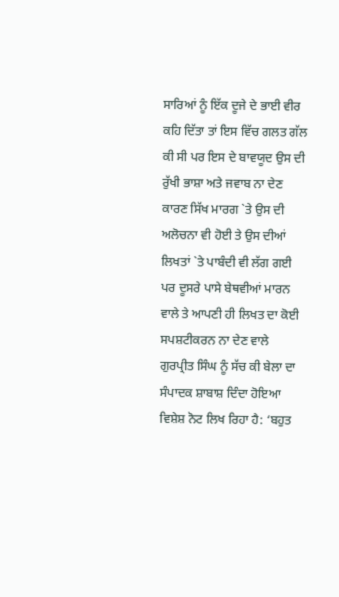ਸਾਰਿਆਂ ਨੂੰ ਇੱਕ ਦੂਜੇ ਦੇ ਭਾਈ ਵੀਰ ਕਹਿ ਦਿੱਤਾ ਤਾਂ ਇਸ ਵਿੱਚ ਗਲਤ ਗੱਲ ਕੀ ਸੀ ਪਰ ਇਸ ਦੇ ਬਾਵਯੂਦ ਉਸ ਦੀ ਰੁੱਖੀ ਭਾਸ਼ਾ ਅਤੇ ਜਵਾਬ ਨਾ ਦੇਣ ਕਾਰਣ ਸਿੱਖ ਮਾਰਗ `ਤੇ ਉਸ ਦੀ ਅਲੋਚਨਾ ਵੀ ਹੋਈ ਤੇ ਉਸ ਦੀਆਂ ਲਿਖਤਾਂ `ਤੇ ਪਾਬੰਦੀ ਵੀ ਲੱਗ ਗਈ ਪਰ ਦੂਸਰੇ ਪਾਸੇ ਬੇਥਵੀਆਂ ਮਾਰਨ ਵਾਲੇ ਤੇ ਆਪਣੀ ਹੀ ਲਿਖਤ ਦਾ ਕੋਈ ਸਪਸ਼ਟੀਕਰਨ ਨਾ ਦੇਣ ਵਾਲੇ ਗੁਰਪ੍ਰੀਤ ਸਿੰਘ ਨੂੰ ਸੱਚ ਕੀ ਬੇਲਾ ਦਾ ਸੰਪਾਦਕ ਸ਼ਾਬਾਸ਼ ਦਿੰਦਾ ਹੋਇਆ ਵਿਸ਼ੇਸ਼ ਨੋਟ ਲਿਖ ਰਿਹਾ ਹੈ: ‘ਬਹੁਤ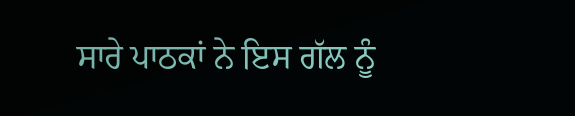ਸਾਰੇ ਪਾਠਕਾਂ ਨੇ ਇਸ ਗੱਲ ਨੂੰ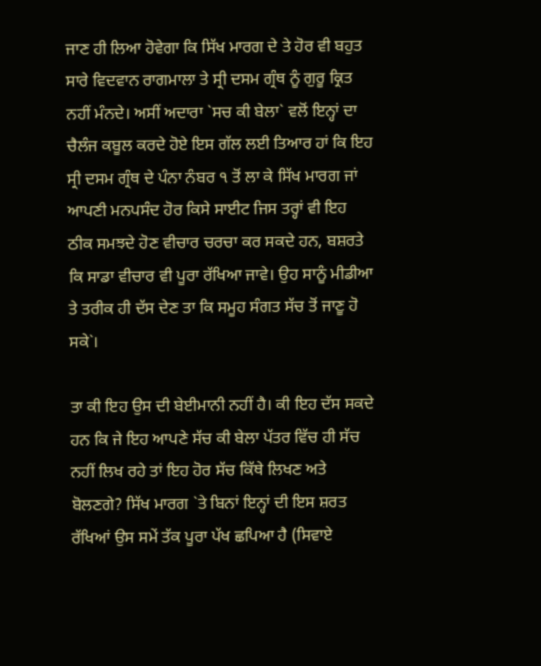ਜਾਣ ਹੀ ਲਿਆ ਹੋਵੇਗਾ ਕਿ ਸਿੱਖ ਮਾਰਗ ਦੇ ਤੇ ਹੋਰ ਵੀ ਬਹੁਤ ਸਾਰੇ ਵਿਦਵਾਨ ਰਾਗਮਾਲਾ ਤੇ ਸ੍ਰੀ ਦਸਮ ਗ੍ਰੰਥ ਨੂੰ ਗੁਰੂ ਕ੍ਰਿਤ ਨਹੀਂ ਮੰਨਦੇ। ਅਸੀਂ ਅਦਾਰਾ `ਸਚ ਕੀ ਬੇਲਾ` ਵਲੋਂ ਇਨ੍ਹਾਂ ਦਾ ਚੈਲੰਜ ਕਬੂਲ ਕਰਦੇ ਹੋਏ ਇਸ ਗੱਲ ਲਈ ਤਿਆਰ ਹਾਂ ਕਿ ਇਹ ਸ੍ਰੀ ਦਸਮ ਗ੍ਰੰਥ ਦੇ ਪੰਨਾ ਨੰਬਰ ੧ ਤੋਂ ਲਾ ਕੇ ਸਿੱਖ ਮਾਰਗ ਜਾਂ ਆਪਣੀ ਮਨਪਸੰਦ ਹੋਰ ਕਿਸੇ ਸਾਈਟ ਜਿਸ ਤਰ੍ਹਾਂ ਵੀ ਇਹ ਠੀਕ ਸਮਝਦੇ ਹੋਣ ਵੀਚਾਰ ਚਰਚਾ ਕਰ ਸਕਦੇ ਹਨ, ਬਸ਼ਰਤੇ ਕਿ ਸਾਡਾ ਵੀਚਾਰ ਵੀ ਪੂਰਾ ਰੱਖਿਆ ਜਾਵੇ। ਉਹ ਸਾਨੂੰ ਮੀਡੀਆ ਤੇ ਤਰੀਕ ਹੀ ਦੱਸ ਦੇਣ ਤਾ ਕਿ ਸਮੂਹ ਸੰਗਤ ਸੱਚ ਤੋਂ ਜਾਣੂ ਹੋ ਸਕੇ`।

ਤਾ ਕੀ ਇਹ ਉਸ ਦੀ ਬੇਈਮਾਨੀ ਨਹੀਂ ਹੈ। ਕੀ ਇਹ ਦੱਸ ਸਕਦੇ ਹਨ ਕਿ ਜੇ ਇਹ ਆਪਣੇ ਸੱਚ ਕੀ ਬੇਲਾ ਪੱਤਰ ਵਿੱਚ ਹੀ ਸੱਚ ਨਹੀਂ ਲਿਖ ਰਹੇ ਤਾਂ ਇਹ ਹੋਰ ਸੱਚ ਕਿੱਥੇ ਲਿਖਣ ਅਤੇ ਬੋਲਣਗੇ? ਸਿੱਖ ਮਾਰਗ `ਤੇ ਬਿਨਾਂ ਇਨ੍ਹਾਂ ਦੀ ਇਸ ਸ਼ਰਤ ਰੱਖਿਆਂ ਉਸ ਸਮੇਂ ਤੱਕ ਪੂਰਾ ਪੱਖ ਛਪਿਆ ਹੈ (ਸਿਵਾਏ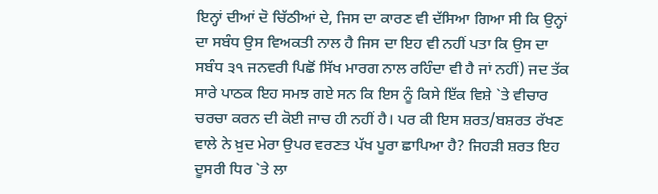ਇਨ੍ਹਾਂ ਦੀਆਂ ਦੋ ਚਿੱਠੀਆਂ ਦੇ, ਜਿਸ ਦਾ ਕਾਰਣ ਵੀ ਦੱਸਿਆ ਗਿਆ ਸੀ ਕਿ ਉਨ੍ਹਾਂ ਦਾ ਸਬੰਧ ਉਸ ਵਿਅਕਤੀ ਨਾਲ ਹੈ ਜਿਸ ਦਾ ਇਹ ਵੀ ਨਹੀਂ ਪਤਾ ਕਿ ਉਸ ਦਾ ਸਬੰਧ ੩੧ ਜਨਵਰੀ ਪਿਛੋਂ ਸਿੱਖ ਮਾਰਗ ਨਾਲ ਰਹਿੰਦਾ ਵੀ ਹੈ ਜਾਂ ਨਹੀਂ) ਜਦ ਤੱਕ ਸਾਰੇ ਪਾਠਕ ਇਹ ਸਮਝ ਗਏ ਸਨ ਕਿ ਇਸ ਨੂੰ ਕਿਸੇ ਇੱਕ ਵਿਸ਼ੇ `ਤੇ ਵੀਚਾਰ ਚਰਚਾ ਕਰਨ ਦੀ ਕੋਈ ਜਾਚ ਹੀ ਨਹੀਂ ਹੈ। ਪਰ ਕੀ ਇਸ ਸ਼ਰਤ/ਬਸ਼ਰਤ ਰੱਖਣ ਵਾਲੇ ਨੇ ਖ਼ੁਦ ਮੇਰਾ ਉਪਰ ਵਰਣਤ ਪੱਖ ਪੂਰਾ ਛਾਪਿਆ ਹੈ? ਜਿਹੜੀ ਸ਼ਰਤ ਇਹ ਦੂਸਰੀ ਧਿਰ `ਤੇ ਲਾ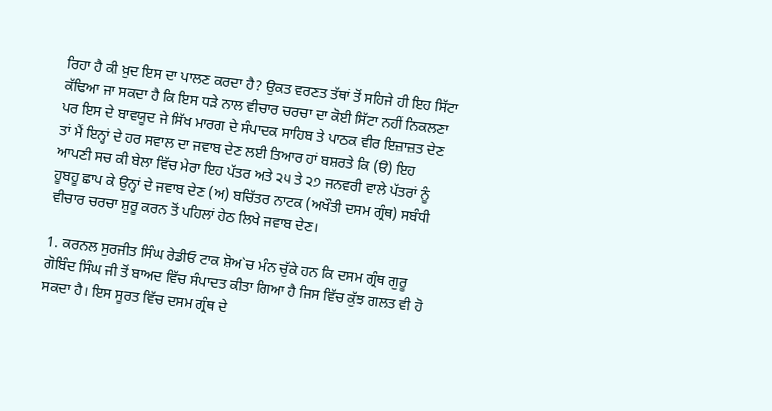ਰਿਹਾ ਹੈ ਕੀ ਖ਼ੁਦ ਇਸ ਦਾ ਪਾਲਣ ਕਰਦਾ ਹੈ? ਉਕਤ ਵਰਣਤ ਤੱਥਾਂ ਤੋਂ ਸਹਿਜੇ ਹੀ ਇਹ ਸਿੱਟਾ ਕੱਢਿਆ ਜਾ ਸਕਦਾ ਹੈ ਕਿ ਇਸ ਧੜੇ ਨਾਲ ਵੀਚਾਰ ਚਰਚਾ ਦਾ ਕੋਈ ਸਿੱਟਾ ਨਹੀਂ ਨਿਕਲਣਾ ਪਰ ਇਸ ਦੇ ਬਾਵਯੂਦ ਜੇ ਸਿੱਖ ਮਾਰਗ ਦੇ ਸੰਪਾਦਕ ਸਾਹਿਬ ਤੇ ਪਾਠਕ ਵੀਰ ਇਜ਼ਾਜ਼ਤ ਦੇਣ ਤਾਂ ਮੈਂ ਇਨ੍ਹਾਂ ਦੇ ਹਰ ਸਵਾਲ ਦਾ ਜਵਾਬ ਦੇਣ ਲਈ ਤਿਆਰ ਹਾਂ ਬਸ਼ਰਤੇ ਕਿ (ੳ) ਇਹ ਆਪਣੀ ਸਚ ਕੀ ਬੇਲਾ ਵਿੱਚ ਮੇਰਾ ਇਹ ਪੱਤਰ ਅਤੇ ੨੫ ਤੇ ੨੭ ਜਨਵਰੀ ਵਾਲੇ ਪੱਤਰਾਂ ਨੂੰ ਹੂਬਹੂ ਛਾਪ ਕੇ ਉਨ੍ਹਾਂ ਦੇ ਜਵਾਬ ਦੇਣ (ਅ) ਬਚਿੱਤਰ ਨਾਟਕ (ਅਖੌਤੀ ਦਸਮ ਗ੍ਰੰਥ) ਸਬੰਧੀ ਵੀਚਾਰ ਚਰਚਾ ਸ਼ੁਰੂ ਕਰਨ ਤੋਂ ਪਹਿਲਾਂ ਹੇਠ ਲਿਖੇ ਜਵਾਬ ਦੇਣ।

1. ਕਰਨਲ ਸੁਰਜੀਤ ਸਿੰਘ ਰੇਡੀਓ ਟਾਕ ਸ਼ੋਅ`ਚ ਮੰਨ ਚੁੱਕੇ ਹਨ ਕਿ ਦਸਮ ਗ੍ਰੰਥ ਗੁਰੂ ਗੋਬਿੰਦ ਸਿੰਘ ਜੀ ਤੋਂ ਬਾਅਦ ਵਿੱਚ ਸੰਪਾਦਤ ਕੀਤਾ ਗਿਆ ਹੈ ਜਿਸ ਵਿੱਚ ਕੁੱਝ ਗਲਤ ਵੀ ਹੋ ਸਕਦਾ ਹੈ। ਇਸ ਸੂਰਤ ਵਿੱਚ ਦਸਮ ਗ੍ਰੰਥ ਦੇ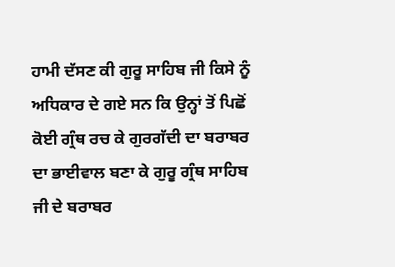ਹਾਮੀ ਦੱਸਣ ਕੀ ਗੁਰੂ ਸਾਹਿਬ ਜੀ ਕਿਸੇ ਨੂੰ ਅਧਿਕਾਰ ਦੇ ਗਏ ਸਨ ਕਿ ਉਨ੍ਹਾਂ ਤੋਂ ਪਿਛੋਂ ਕੋਈ ਗ੍ਰੰਥ ਰਚ ਕੇ ਗੁਰਗੱਦੀ ਦਾ ਬਰਾਬਰ ਦਾ ਭਾਈਵਾਲ ਬਣਾ ਕੇ ਗੁਰੂ ਗ੍ਰੰਥ ਸਾਹਿਬ ਜੀ ਦੇ ਬਰਾਬਰ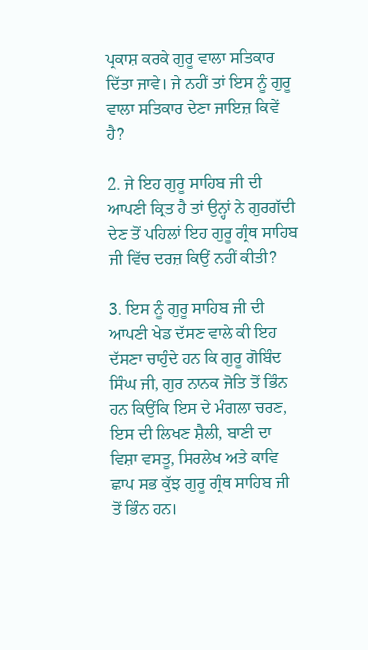ਪ੍ਰਕਾਸ਼ ਕਰਕੇ ਗੁਰੂ ਵਾਲਾ ਸਤਿਕਾਰ ਦਿੱਤਾ ਜਾਵੇ। ਜੇ ਨਹੀਂ ਤਾਂ ਇਸ ਨੂੰ ਗੁਰੂ ਵਾਲਾ ਸਤਿਕਾਰ ਦੇਣਾ ਜਾਇਜ਼ ਕਿਵੇਂ ਹੈ?

2. ਜੇ ਇਹ ਗੁਰੂ ਸਾਹਿਬ ਜੀ ਦੀ ਆਪਣੀ ਕ੍ਰਿਤ ਹੈ ਤਾਂ ਉਨ੍ਹਾਂ ਨੇ ਗੁਰਗੱਦੀ ਦੇਣ ਤੋਂ ਪਹਿਲਾਂ ਇਹ ਗੁਰੂ ਗ੍ਰੰਥ ਸਾਹਿਬ ਜੀ ਵਿੱਚ ਦਰਜ਼ ਕਿਉਂ ਨਹੀਂ ਕੀਤੀ?

3. ਇਸ ਨੂੰ ਗੁਰੂ ਸਾਹਿਬ ਜੀ ਦੀ ਆਪਣੀ ਖੇਡ ਦੱਸਣ ਵਾਲੇ ਕੀ ਇਹ ਦੱਸਣਾ ਚਾਹੁੰਦੇ ਹਨ ਕਿ ਗੁਰੂ ਗੋਬਿੰਦ ਸਿੰਘ ਜੀ, ਗੁਰ ਨਾਨਕ ਜੋਤਿ ਤੋਂ ਭਿੰਨ ਹਨ ਕਿਉਂਕਿ ਇਸ ਦੇ ਮੰਗਲਾ ਚਰਣ, ਇਸ ਦੀ ਲਿਖਣ ਸ਼ੈਲੀ, ਬਾਣੀ ਦਾ ਵਿਸ਼ਾ ਵਸਤੂ, ਸਿਰਲੇਖ ਅਤੇ ਕਾਵਿ ਛਾਪ ਸਭ ਕੁੱਝ ਗੁਰੂ ਗ੍ਰੰਥ ਸਾਹਿਬ ਜੀ ਤੋਂ ਭਿੰਨ ਹਨ।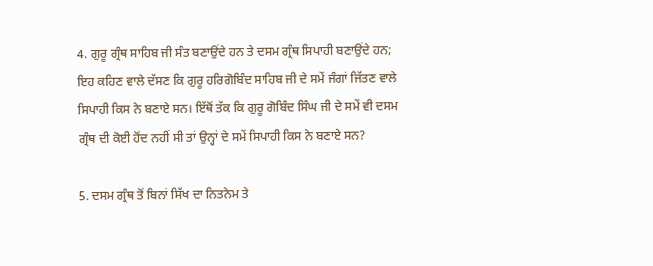4. ਗੁਰੂ ਗ੍ਰੰਥ ਸਾਹਿਬ ਜੀ ਸੰਤ ਬਣਾਉਂਦੇ ਹਨ ਤੇ ਦਸਮ ਗ੍ਰੰਥ ਸਿਪਾਹੀ ਬਣਾਉਂਦੇ ਹਨ; ਇਹ ਕਹਿਣ ਵਾਲੇ ਦੱਸਣ ਕਿ ਗੁਰੂ ਹਰਿਗੋਬਿੰਦ ਸਾਹਿਬ ਜੀ ਦੇ ਸਮੇਂ ਜੰਗਾਂ ਜਿੱਤਣ ਵਾਲੇ ਸਿਪਾਹੀ ਕਿਸ ਨੇ ਬਣਾਏ ਸਨ। ਇੱਥੋਂ ਤੱਕ ਕਿ ਗੁਰੂ ਗੋਬਿੰਦ ਸਿੰਘ ਜੀ ਦੇ ਸਮੇਂ ਵੀ ਦਸਮ ਗ੍ਰੰਥ ਦੀ ਕੋਈ ਹੋਂਦ ਨਹੀਂ ਸੀ ਤਾਂ ਉਨ੍ਹਾਂ ਦੇ ਸਮੇਂ ਸਿਪਾਹੀ ਕਿਸ ਨੇ ਬਣਾਏ ਸਨ?

5. ਦਸਮ ਗ੍ਰੰਥ ਤੋਂ ਬਿਨਾਂ ਸਿੱਖ ਦਾ ਨਿਤਨੇਮ ਤੇ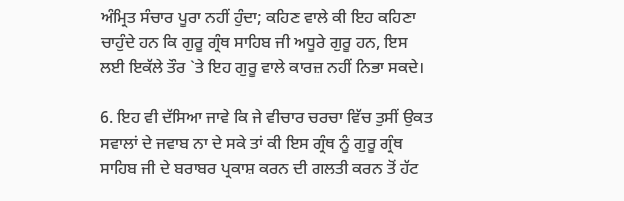ਅੰਮ੍ਰਿਤ ਸੰਚਾਰ ਪੂਰਾ ਨਹੀਂ ਹੁੰਦਾ; ਕਹਿਣ ਵਾਲੇ ਕੀ ਇਹ ਕਹਿਣਾ ਚਾਹੁੰਦੇ ਹਨ ਕਿ ਗੁਰੂ ਗ੍ਰੰਥ ਸਾਹਿਬ ਜੀ ਅਧੂਰੇ ਗੁਰੂ ਹਨ, ਇਸ ਲਈ ਇਕੱਲੇ ਤੌਰ `ਤੇ ਇਹ ਗੁਰੂ ਵਾਲੇ ਕਾਰਜ਼ ਨਹੀਂ ਨਿਭਾ ਸਕਦੇ।

6. ਇਹ ਵੀ ਦੱਸਿਆ ਜਾਵੇ ਕਿ ਜੇ ਵੀਚਾਰ ਚਰਚਾ ਵਿੱਚ ਤੁਸੀਂ ਉਕਤ ਸਵਾਲਾਂ ਦੇ ਜਵਾਬ ਨਾ ਦੇ ਸਕੇ ਤਾਂ ਕੀ ਇਸ ਗ੍ਰੰਥ ਨੂੰ ਗੁਰੂ ਗ੍ਰੰਥ ਸਾਹਿਬ ਜੀ ਦੇ ਬਰਾਬਰ ਪ੍ਰਕਾਸ਼ ਕਰਨ ਦੀ ਗਲਤੀ ਕਰਨ ਤੋਂ ਹੱਟ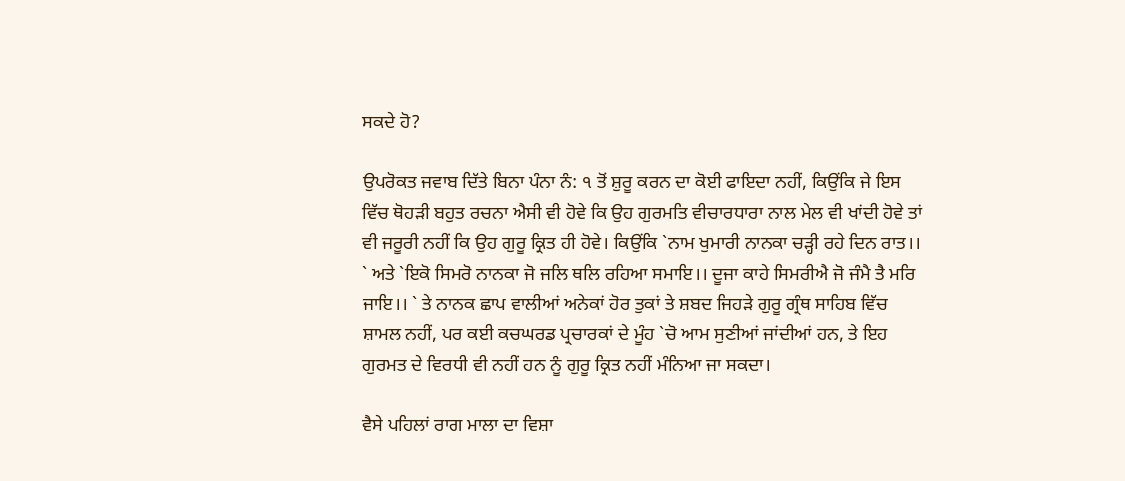ਸਕਦੇ ਹੋ?

ਉਪਰੋਕਤ ਜਵਾਬ ਦਿੱਤੇ ਬਿਨਾ ਪੰਨਾ ਨੰ: ੧ ਤੋਂ ਸ਼ੁਰੂ ਕਰਨ ਦਾ ਕੋਈ ਫਾਇਦਾ ਨਹੀਂ, ਕਿਉਂਕਿ ਜੇ ਇਸ ਵਿੱਚ ਥੋਹੜੀ ਬਹੁਤ ਰਚਨਾ ਐਸੀ ਵੀ ਹੋਵੇ ਕਿ ਉਹ ਗੁਰਮਤਿ ਵੀਚਾਰਧਾਰਾ ਨਾਲ ਮੇਲ ਵੀ ਖਾਂਦੀ ਹੋਵੇ ਤਾਂ ਵੀ ਜਰੂਰੀ ਨਹੀਂ ਕਿ ਉਹ ਗੁਰੂ ਕ੍ਰਿਤ ਹੀ ਹੋਵੇ। ਕਿਉਂਕਿ `ਨਾਮ ਖੁਮਾਰੀ ਨਾਨਕਾ ਚੜ੍ਹੀ ਰਹੇ ਦਿਨ ਰਾਤ।। ` ਅਤੇ `ਇਕੋ ਸਿਮਰੋ ਨਾਨਕਾ ਜੋ ਜਲਿ ਥਲਿ ਰਹਿਆ ਸਮਾਇ।। ਦੂਜਾ ਕਾਹੇ ਸਿਮਰੀਐ ਜੋ ਜੰਮੈ ਤੈ ਮਰਿ ਜਾਇ।। ` ਤੇ ਨਾਨਕ ਛਾਪ ਵਾਲੀਆਂ ਅਨੇਕਾਂ ਹੋਰ ਤੁਕਾਂ ਤੇ ਸ਼ਬਦ ਜਿਹੜੇ ਗੁਰੂ ਗ੍ਰੰਥ ਸਾਹਿਬ ਵਿੱਚ ਸ਼ਾਮਲ ਨਹੀਂ, ਪਰ ਕਈ ਕਚਘਰਡ ਪ੍ਰਚਾਰਕਾਂ ਦੇ ਮੂੰਹ `ਚੋ ਆਮ ਸੁਣੀਆਂ ਜਾਂਦੀਆਂ ਹਨ, ਤੇ ਇਹ ਗੁਰਮਤ ਦੇ ਵਿਰਧੀ ਵੀ ਨਹੀਂ ਹਨ ਨੂੰ ਗੁਰੂ ਕ੍ਰਿਤ ਨਹੀਂ ਮੰਨਿਆ ਜਾ ਸਕਦਾ।

ਵੈਸੇ ਪਹਿਲਾਂ ਰਾਗ ਮਾਲਾ ਦਾ ਵਿਸ਼ਾ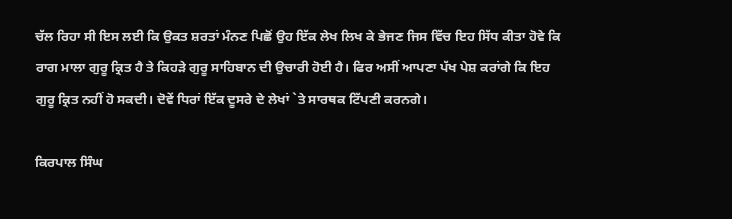ਚੱਲ ਰਿਹਾ ਸੀ ਇਸ ਲਈ ਕਿ ਉਕਤ ਸ਼ਰਤਾਂ ਮੰਨਣ ਪਿਛੋਂ ਉਹ ਇੱਕ ਲੇਖ ਲਿਖ ਕੇ ਭੇਜਣ ਜਿਸ ਵਿੱਚ ਇਹ ਸਿੱਧ ਕੀਤਾ ਹੋਵੇ ਕਿ ਰਾਗ ਮਾਲਾ ਗੁਰੂ ਕ੍ਰਿਤ ਹੈ ਤੇ ਕਿਹੜੇ ਗੁਰੂ ਸਾਹਿਬਾਨ ਦੀ ਉਚਾਰੀ ਹੋਈ ਹੈ। ਫਿਰ ਅਸੀਂ ਆਪਣਾ ਪੱਖ ਪੇਸ਼ ਕਰਾਂਗੇ ਕਿ ਇਹ ਗੁਰੂ ਕ੍ਰਿਤ ਨਹੀਂ ਹੋ ਸਕਦੀ। ਦੋਵੇਂ ਧਿਰਾਂ ਇੱਕ ਦੂਸਰੇ ਦੇ ਲੇਖਾਂ `ਤੇ ਸਾਰਥਕ ਟਿੱਪਣੀ ਕਰਨਗੇ।

ਕਿਰਪਾਲ ਸਿੰਘ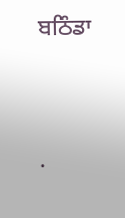ਬਠਿੰਡਾ




.